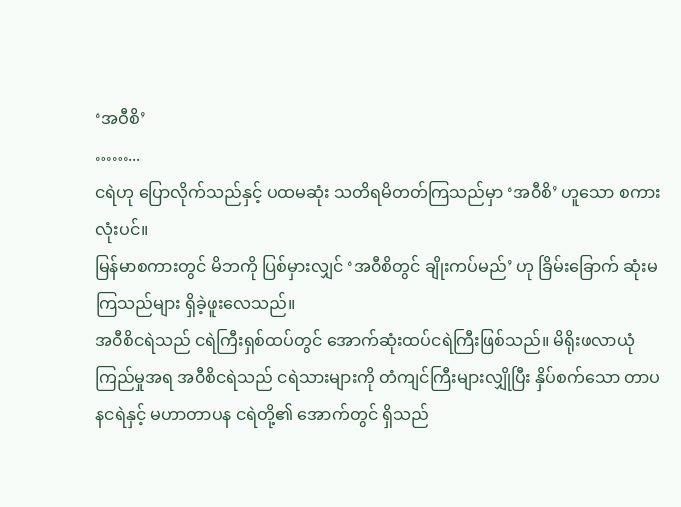‘အဝီစိ’
……...
ငရဲဟု ပြောလိုက်သည်နှင့် ပထမဆုံး သတိရမိတတ်ကြသည်မှာ ‘အ၀ီစိ’ ဟူသော စကားလုံးပင်။
မြန်မာစကားတွင် မိဘကို ပြစ်မှားလျှင် ‘အ၀ီစိတွင် ချိုးကပ်မည်’ ဟု ခြိမ်းခြောက် ဆုံးမကြသည်များ ရှိခဲ့ဖူးလေသည်။
အ၀ီစိငရဲသည် ငရဲကြီးရှစ်ထပ်တွင် အောက်ဆုံးထပ်ငရဲကြီးဖြစ်သည်။ မိရိုးဖလာယုံကြည်မှုအရ အ၀ီစိငရဲသည် ငရဲသားများကို တံကျင်ကြီးများလျှိုပြီး နှိပ်စက်သော တာပနငရဲနှင့် မဟာတာပန ငရဲတို့၏ အောက်တွင် ရှိသည်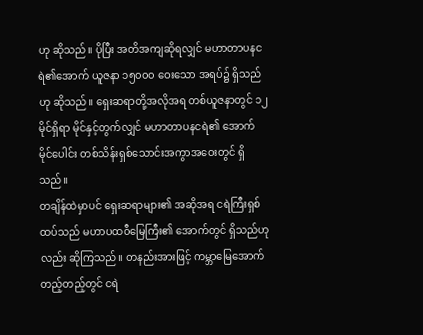ဟု ဆိုသည်။ ပိုပြီး အတိအကျဆိုရလျှင် မဟာတာပနငရဲ၏အောက် ယူဇနာ ၁၅၀၀၀ ဝေးသော အရပ်၌ ရှိသည်ဟု ဆိုသည်။ ရှေးဆရာတို့အလိုအရ တစ်ယူဇနာတွင် ၁၂ မိုင်ရှိရာ မိုင်နှင့်တွက်လျှင် မဟာတာပနငရဲ၏ အောက် မိုင်ပေါင်း တစ်သိန်းရှစ်သောင်းအကွာအဝေးတွင် ရှိသည်။
တချိန်ထဲမှာပင် ရှေးဆရာများ၏ အဆိုအရ ငရဲကြီးရှစ်ထပ်သည် မဟာပထ၀ီမြေကြီး၏ အောက်တွင် ရှိသည်ဟုလည်း ဆိုကြသည်။ တနည်းအားဖြင့် ကမ္ဘာမြေအောက်တည့်တည့်တွင် ငရဲ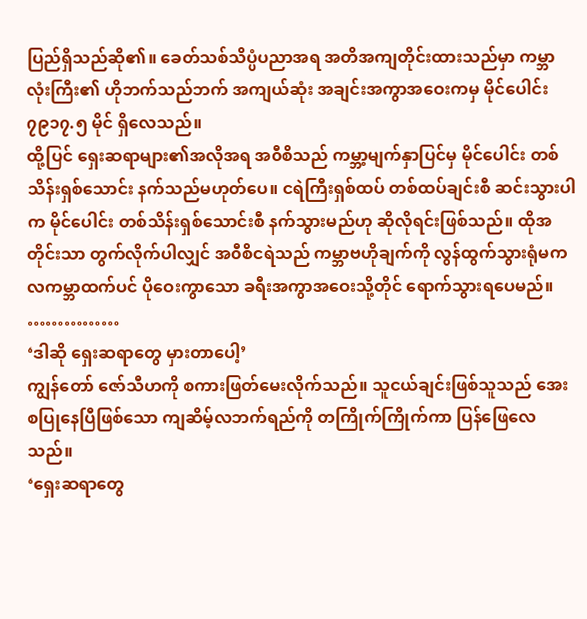ပြည်ရှိသည်ဆို၏။ ခေတ်သစ်သိပ္ပံပညာအရ အတိအကျတိုင်းထားသည်မှာ ကမ္ဘာလုံးကြီး၏ ဟိုဘက်သည်ဘက် အကျယ်ဆုံး အချင်းအကွာအဝေးကမှ မိုင်ပေါင်း ၇၉၁၇.၅ မိုင် ရှိလေသည်။
ထို့ပြင် ရှေးဆရာများ၏အလိုအရ အ၀ီစိသည် ကမ္ဘာ့မျက်နှာပြင်မှ မိုင်ပေါင်း တစ်သိန်းရှစ်သောင်း နက်သည်မဟုတ်ပေ။ ငရဲကြီးရှစ်ထပ် တစ်ထပ်ချင်းစီ ဆင်းသွားပါက မိုင်ပေါင်း တစ်သိန်းရှစ်သောင်းစီ နက်သွားမည်ဟု ဆိုလိုရင်းဖြစ်သည်။ ထိုအတိုင်းသာ တွက်လိုက်ပါလျှင် အ၀ီစိငရဲသည် ကမ္ဘာဗဟိုချက်ကို လွန်ထွက်သွားရုံမက လကမ္ဘာထက်ပင် ပိုဝေးကွာသော ခရီးအကွာအဝေးသို့တိုင် ရောက်သွားရပေမည်။
……………
‘ဒါဆို ရှေးဆရာတွေ မှားတာပေါ့’
ကျွန်တော် ဇော်သီဟကို စကားဖြတ်မေးလိုက်သည်။ သူငယ်ချင်းဖြစ်သူသည် အေးစပြုနေပြီဖြစ်သော ကျဆိမ့်လဘက်ရည်ကို တကြိုက်ကြိုက်ကာ ပြန်ဖြေလေသည်။
‘ရှေးဆရာတွေ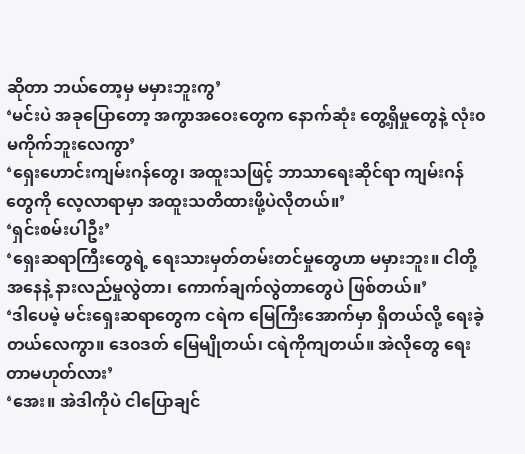ဆိုတာ ဘယ်တော့မှ မမှားဘူးကွ’
‘မင်းပဲ အခုပြောတော့ အကွာအဝေးတွေက နောက်ဆုံး တွေ့ရှိမှုတွေနဲ့ လုံး၀မကိုက်ဘူးလေကွာ’
‘ရှေးဟောင်းကျမ်းဂန်တွေ၊ အထူးသဖြင့် ဘာသာရေးဆိုင်ရာ ကျမ်းဂန်တွေကို လေ့လာရာမှာ အထူးသတိထားဖို့ပဲလိုတယ်။’
‘ရှင်းစမ်းပါဦး’
‘ရှေးဆရာကြီးတွေရဲ့ ရေးသားမှတ်တမ်းတင်မှုတွေဟာ မမှားဘူး။ ငါတို့အနေနဲ့ နားလည်မှုလွဲတာ၊ ကောက်ချက်လွဲတာတွေပဲ ဖြစ်တယ်။’
‘ဒါပေမဲ့ မင်းရှေးဆရာတွေက ငရဲက မြေကြီးအောက်မှာ ရှိတယ်လို့ ရေးခဲ့တယ်လေကွာ။ ဒေ၀ဒတ် မြေမျိုတယ်၊ ငရဲကိုကျတယ်။ အဲလိုတွေ ရေးတာမဟုတ်လား’
‘အေး။ အဲဒါကိုပဲ ငါပြောချင်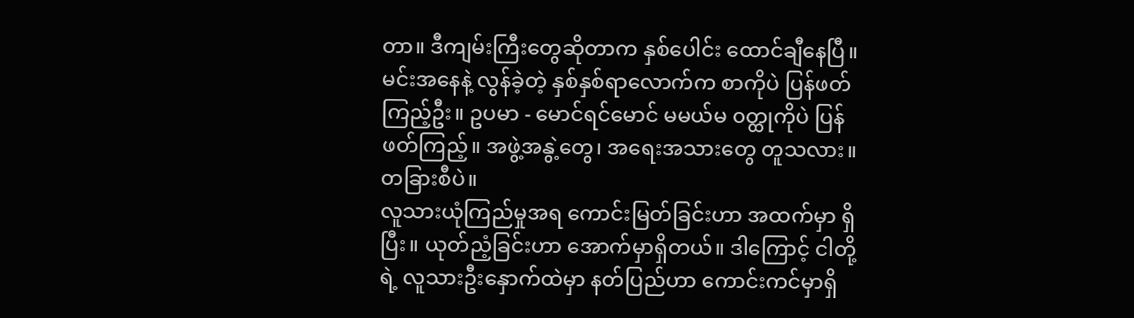တာ။ ဒီကျမ်းကြီးတွေဆိုတာက နှစ်ပေါင်း ထောင်ချီနေပြီ။ မင်းအနေနဲ့ လွန်ခဲ့တဲ့ နှစ်နှစ်ရာလောက်က စာကိုပဲ ပြန်ဖတ်ကြည့်ဦး။ ဥပမာ - မောင်ရင်မောင် မမယ်မ ၀တ္ထုကိုပဲ ပြန်ဖတ်ကြည့်။ အဖွဲ့အနွဲ့တွေ၊ အရေးအသားတွေ တူသလား။ တခြားစီပဲ။
လူသားယုံကြည်မှုအရ ကောင်းမြတ်ခြင်းဟာ အထက်မှာ ရှိပြီး။ ယုတ်ညံ့ခြင်းဟာ အောက်မှာရှိတယ်။ ဒါကြောင့် ငါတို့ရဲ့ လူသားဦးနှောက်ထဲမှာ နတ်ပြည်ဟာ ကောင်းကင်မှာရှိ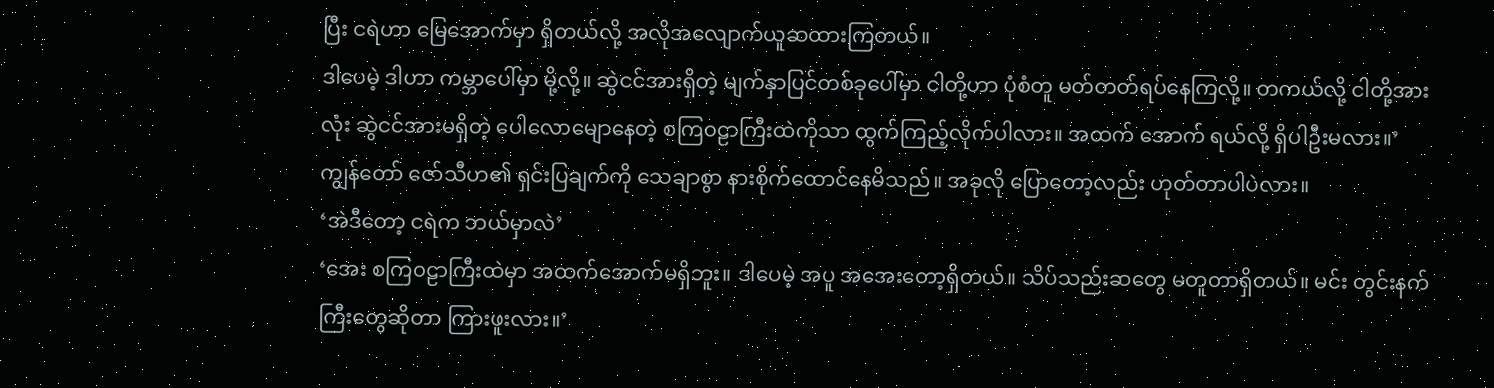ပြီး ငရဲဟာ မြေအောက်မှာ ရှိတယ်လို့ အလိုအလျောက်ယူဆထားကြတယ်။
ဒါပေမဲ့ ဒါဟာ ကမ္ဘာပေါ်မှာ မို့လို့။ ဆွဲငင်အားရှိတဲ့ မျက်နှာပြင်တစ်ခုပေါ်မှာ ငါတို့ဟာ ပုံစံတူ မတ်တတ်ရပ်နေကြလို့။ တကယ်လို့ ငါတို့အားလုံး ဆွဲငင်အားမရှိတဲ့ ပေါလောမျောနေတဲ့ စကြ၀ဠာကြီးထဲကိုသာ ထွက်ကြည့်လိုက်ပါလား။ အထက် အောက် ရယ်လို့ ရှိပါဦးမလား။’
ကျွန်တော် ဇော်သီဟ၏ ရှင်းပြချက်ကို သေချာစွာ နားစိုက်ထောင်နေမိသည်။ အခုလို ပြောတော့လည်း ဟုတ်တာပါပဲလား။
‘အဲဒီတော့ ငရဲက ဘယ်မှာလဲ’
‘အေး စကြ၀ဠာကြီးထဲမှာ အထက်အောက်မရှိဘူး။ ဒါပေမဲ့ အပူ အအေးတော့ရှိတယ်။ သိပ်သည်းဆတွေ မတူတာရှိတယ်။ မင်း တွင်းနက်ကြီးတွေဆိုတာ ကြားဖူးလား။’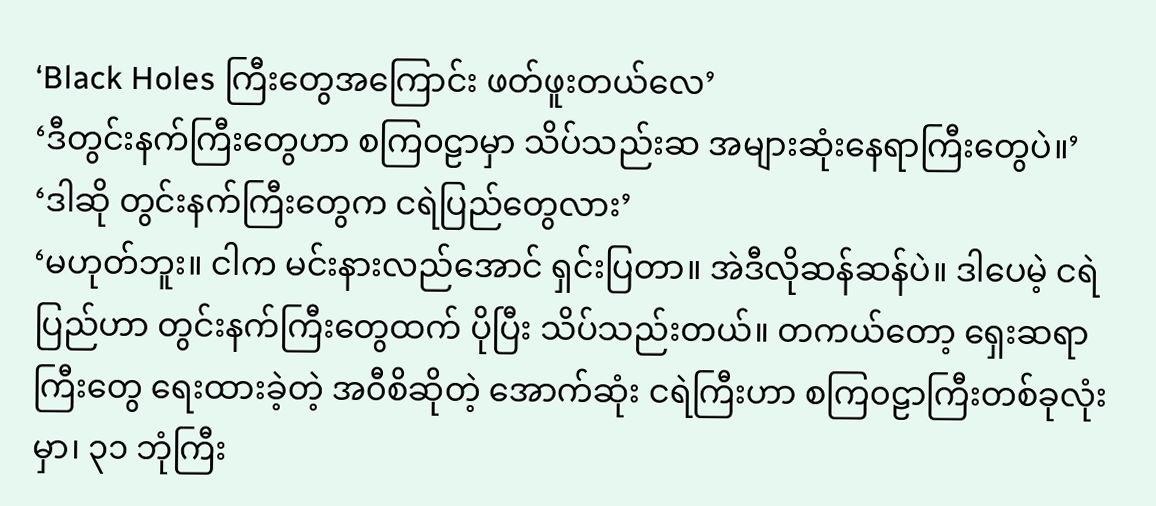‘Black Holes ကြီးတွေအကြောင်း ဖတ်ဖူးတယ်လေ’
‘ဒီတွင်းနက်ကြီးတွေဟာ စကြ၀ဠာမှာ သိပ်သည်းဆ အများဆုံးနေရာကြီးတွေပဲ။’
‘ဒါဆို တွင်းနက်ကြီးတွေက ငရဲပြည်တွေလား’
‘မဟုတ်ဘူး။ ငါက မင်းနားလည်အောင် ရှင်းပြတာ။ အဲဒီလိုဆန်ဆန်ပဲ။ ဒါပေမဲ့ ငရဲပြည်ဟာ တွင်းနက်ကြီးတွေထက် ပိုပြီး သိပ်သည်းတယ်။ တကယ်တော့ ရှေးဆရာကြီးတွေ ရေးထားခဲ့တဲ့ အ၀ီစိဆိုတဲ့ အောက်ဆုံး ငရဲကြီးဟာ စကြ၀ဠာကြီးတစ်ခုလုံးမှာ၊ ၃၁ ဘုံကြီး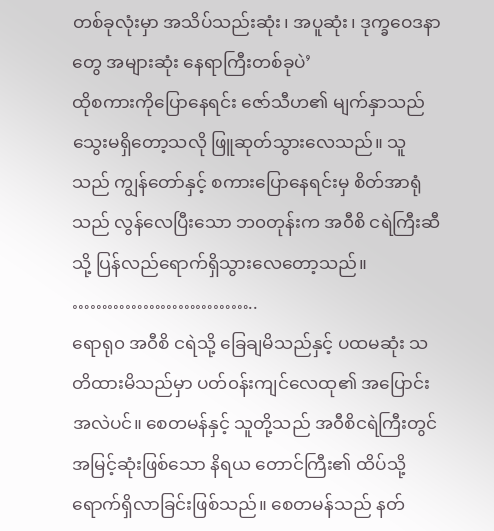တစ်ခုလုံးမှာ အသိပ်သည်းဆုံး၊ အပူဆုံး၊ ဒုက္ခဝေဒနာတွေ အများဆုံး နေရာကြီးတစ်ခုပဲ’
ထိုစကားကိုပြောနေရင်း ဇော်သီဟ၏ မျက်နှာသည် သွေးမရှိတော့သလို ဖြူဆုတ်သွားလေသည်။ သူသည် ကျွန်တော်နှင့် စကားပြောနေရင်းမှ စိတ်အာရုံသည် လွန်လေပြီးသော ဘ၀တုန်းက အ၀ီစိ ငရဲကြီးဆီသို့ ပြန်လည်ရောက်ရှိသွားလေတော့သည်။
…………………………..
ရောရု၀ အ၀ီစိ ငရဲသို့ ခြေချမိသည်နှင့် ပထမဆုံး သတိထားမိသည်မှာ ပတ်၀န်းကျင်လေထု၏ အပြောင်းအလဲပင်။ စေတမန်နှင့် သူတို့သည် အ၀ီစိငရဲကြီးတွင် အမြင့်ဆုံးဖြစ်သော နိရယ တောင်ကြီး၏ ထိပ်သို့ ရောက်ရှိလာခြင်းဖြစ်သည်။ စေတမန်သည် နတ်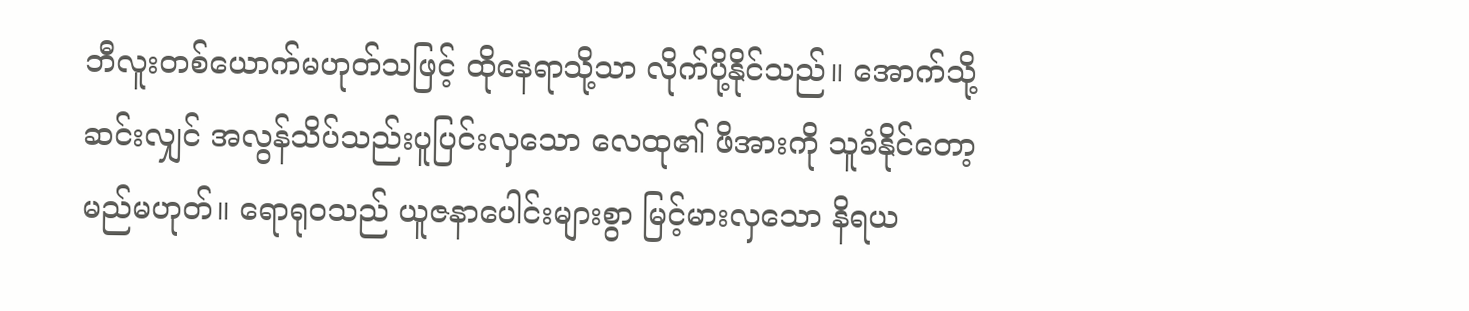ဘီလူးတစ်ယောက်မဟုတ်သဖြင့် ထိုနေရာသို့သာ လိုက်ပို့နိုင်သည်။ အောက်သို့ဆင်းလျှင် အလွန်သိပ်သည်းပူပြင်းလှသော လေထု၏ ဖိအားကို သူခံနိုင်တော့မည်မဟုတ်။ ရောရု၀သည် ယူဇနာပေါင်းများစွာ မြင့်မားလှသော နိရယ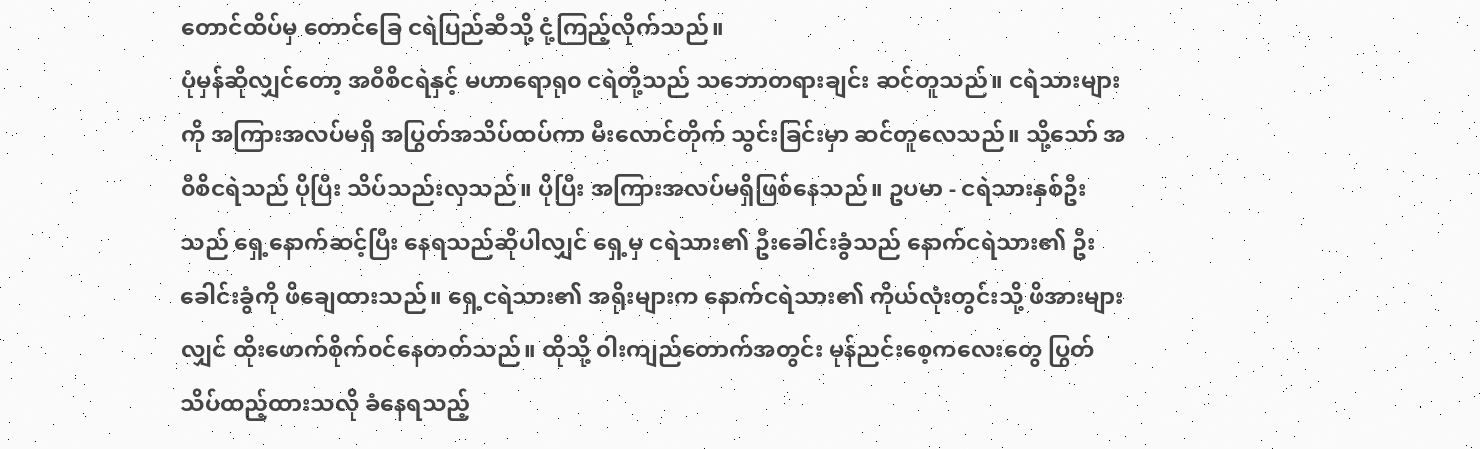တောင်ထိပ်မှ တောင်ခြေ ငရဲပြည်ဆီသို့ ငုံ့ကြည့်လိုက်သည်။
ပုံမှန်ဆိုလျှင်တော့ အ၀ီစိငရဲနှင့် မဟာရောရု၀ ငရဲတို့သည် သဘောတရားချင်း ဆင်တူသည်။ ငရဲသားများကို အကြားအလပ်မရှိ အပြွတ်အသိပ်ထပ်ကာ မီးလောင်တိုက် သွင်းခြင်းမှာ ဆင်တူလေသည်။ သို့သော် အ၀ီစိငရဲသည် ပိုပြီး သိပ်သည်းလှသည်။ ပိုပြီး အကြားအလပ်မရှိဖြစ်နေသည်။ ဥပမာ - ငရဲသားနှစ်ဦးသည် ရှေ့နောက်ဆင့်ပြီး နေရသည်ဆိုပါလျှင် ရှေ့မှ ငရဲသား၏ ဦးခေါင်းခွံသည် နောက်ငရဲသား၏ ဦးခေါင်းခွံကို ဖိချေထားသည်။ ရှေ့ငရဲသား၏ အရိုးများက နောက်ငရဲသား၏ ကိုယ်လုံးတွင်းသို့ ဖိအားများလျှင် ထိုးဖောက်စိုက်၀င်နေတတ်သည်။ ထိုသို့ ၀ါးကျည်တောက်အတွင်း မုန်ညင်းစေ့ကလေးတွေ ပြွတ်သိပ်ထည့်ထားသလို ခံနေရသည့်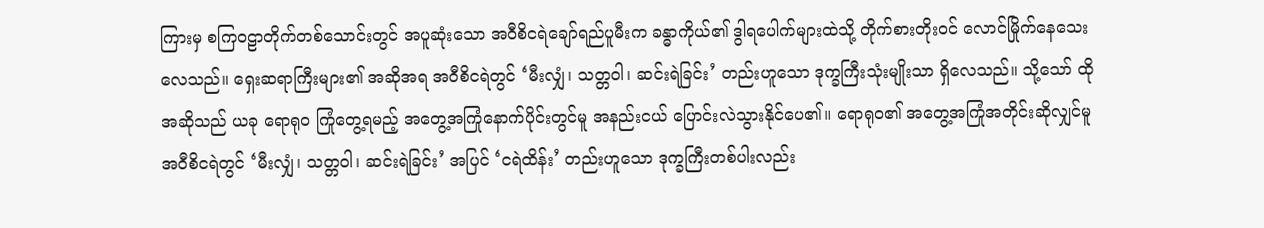ကြားမှ စကြ၀ဠာတိုက်တစ်သောင်းတွင် အပူဆုံးသော အ၀ီစိငရဲချော်ရည်ပူမီးက ခန္ဓာကိုယ်၏ ဒွါရပေါက်များထဲသို့ တိုက်စားတိုး၀င် လောင်မြိုက်နေသေးလေသည်။ ရှေးဆရာကြီးများ၏ အဆိုအရ အ၀ီစိငရဲတွင် ‘မီးလျှံ၊ သတ္တ၀ါ၊ ဆင်းရဲခြင်း’ တည်းဟူသော ဒုက္ခကြီးသုံးမျိုးသာ ရှိလေသည်။ သို့သော် ထိုအဆိုသည် ယခု ရောရု၀ ကြုံတွေ့ရမည့် အတွေ့အကြုံနောက်ပိုင်းတွင်မူ အနည်းငယ် ပြောင်းလဲသွားနိုင်ပေ၏။ ရောရု၀၏ အတွေ့အကြုံအတိုင်းဆိုလျှင်မူ အ၀ီစိငရဲတွင် ‘မီးလျှံ၊ သတ္တ၀ါ၊ ဆင်းရဲခြင်း’ အပြင် ‘ငရဲထိန်း’ တည်းဟူသော ဒုက္ခကြီးတစ်ပါးလည်း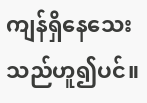ကျန်ရှိနေသေးသည်ဟူ၍ပင်။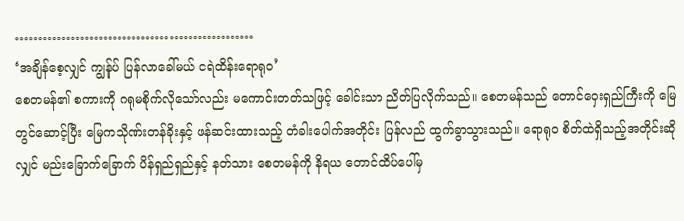……………………………………………
‘အချိန်စေ့လျှင် ကျွန်ုပ် ပြန်လာခေါ်မယ် ငရဲထိန်းရောရု၀’
စေတမန်၏ စကားကို ဂရုမစိုက်လိုသော်လည်း မကောင်းတတ်သဖြင့် ခေါင်းသာ ညိတ်ပြလိုက်သည်။ စေတမန်သည် တောင်ဝှေးရှည်ကြီးကို မြေတွင်ဆောင့်ပြီး မြေကသိုဏ်းတန်ခိုးနှင့် ဖန်ဆင်းထားသည့် တံခါးပေါက်အတိုင်း ပြန်လည် ထွက်ခွာသွားသည်။ ရောရု၀ စိတ်ထဲရှိသည့်အတိုင်းဆိုလျှင် မည်းခြောက်ခြောက် ပိန်ရှည်ရှည်နှင့် နတ်သား စေတမန်ကို နိရယ တောင်ထိပ်ပေါ်မှ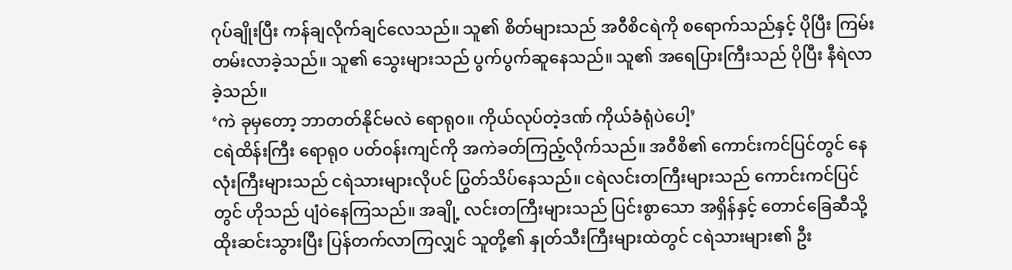ဂုပ်ချိုးပြီး ကန်ချလိုက်ချင်လေသည်။ သူ၏ စိတ်များသည် အ၀ီစိငရဲကို စရောက်သည်နှင့် ပိုပြီး ကြမ်းတမ်းလာခဲ့သည်။ သူ၏ သွေးများသည် ပွက်ပွက်ဆူနေသည်။ သူ၏ အရေပြားကြီးသည် ပိုပြီး နီရဲလာခဲ့သည်။
‘ကဲ ခုမှတော့ ဘာတတ်နိုင်မလဲ ရောရု၀။ ကိုယ်လုပ်တဲ့ဒဏ် ကိုယ်ခံရုံပဲပေါ့’
ငရဲထိန်းကြီး ရောရု၀ ပတ်၀န်းကျင်ကို အကဲခတ်ကြည့်လိုက်သည်။ အ၀ီစိ၏ ကောင်းကင်ပြင်တွင် နေလုံးကြီးများသည် ငရဲသားများလိုပင် ပြွတ်သိပ်နေသည်။ ငရဲလင်းတကြီးများသည် ကောင်းကင်ပြင်တွင် ဟိုသည် ပျံ၀ဲနေကြသည်။ အချို့ လင်းတကြီးများသည် ပြင်းစွာသော အရှိန်နှင့် တောင်ခြေဆီသို့ ထိုးဆင်းသွားပြီး ပြန်တက်လာကြလျှင် သူတို့၏ နှုတ်သီးကြီးများထဲတွင် ငရဲသားများ၏ ဦး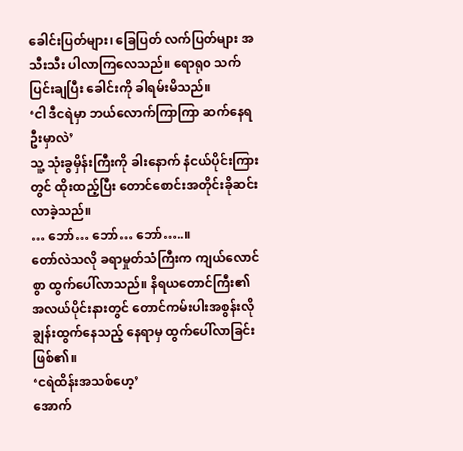ခေါင်းပြတ်များ၊ ခြေပြတ် လက်ပြတ်များ အသီးသီး ပါလာကြလေသည်။ ရောရု၀ သက်ပြင်းချပြီး ခေါင်းကို ခါရမ်းမိသည်။
‘ငါ ဒီငရဲမှာ ဘယ်လောက်ကြာကြာ ဆက်နေရဦးမှာလဲ’
သူ့ သုံးခွမှိန်းကြီးကို ခါးနောက် နံငယ်ပိုင်းကြားတွင် ထိုးထည့်ပြီး တောင်စောင်းအတိုင်းခိုဆင်းလာခဲ့သည်။
… ဘော်… ဘော်… ဘော်…..။
တော်လဲသလို ခရာမှုတ်သံကြီးက ကျယ်လောင်စွာ ထွက်ပေါ်လာသည်။ နိရယတောင်ကြီး၏ အလယ်ပိုင်းနားတွင် တောင်ကမ်းပါးအစွန်းလို ချွန်းထွက်နေသည့် နေရာမှ ထွက်ပေါ်လာခြင်းဖြစ်၏။
‘ငရဲထိန်းအသစ်ဟေ့’
အောက်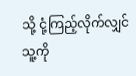သို့ ငုံ့ကြည့်လိုက်လျှင် သူ့ကို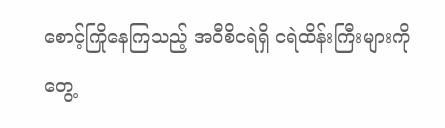စောင့်ကြိုနေကြသည့် အ၀ီစိငရဲရှိ ငရဲထိန်းကြီးများကို တွေ့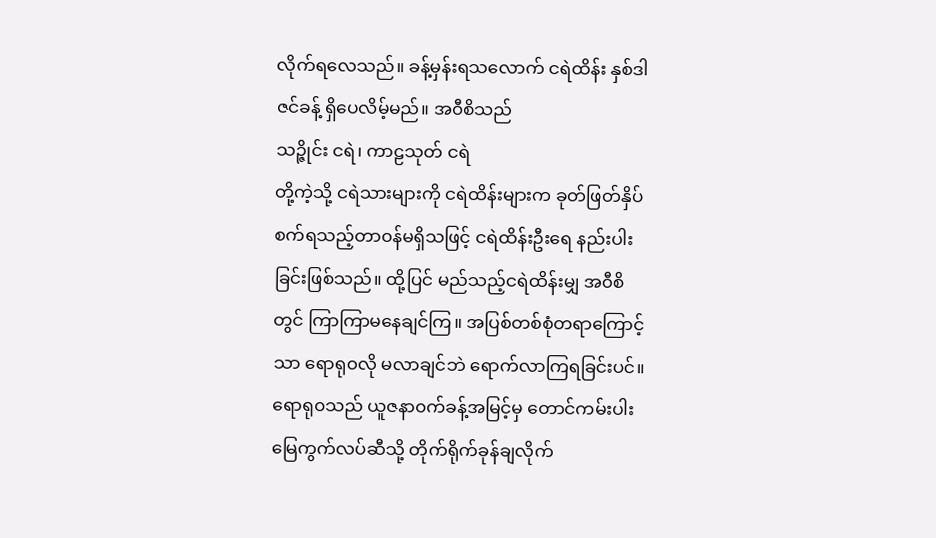လိုက်ရလေသည်။ ခန့်မှန်းရသလောက် ငရဲထိန်း နှစ်ဒါဇင်ခန့် ရှိပေလိမ့်မည်။ အ၀ီစိသည်
သဉ္ဇိုင်း ငရဲ၊ ကာဠသုတ် ငရဲ
တို့ကဲ့သို့ ငရဲသားများကို ငရဲထိန်းများက ခုတ်ဖြတ်နှိပ်စက်ရသည့်တာ၀န်မရှိသဖြင့် ငရဲထိန်းဦးရေ နည်းပါးခြင်းဖြစ်သည်။ ထို့ပြင် မည်သည့်ငရဲထိန်းမျှ အ၀ီစိတွင် ကြာကြာမနေချင်ကြ။ အပြစ်တစ်စုံတရာကြောင့်သာ ရောရု၀လို မလာချင်ဘဲ ရောက်လာကြရခြင်းပင်။ ရောရု၀သည် ယူဇနာ၀က်ခန့်အမြင့်မှ တောင်ကမ်းပါးမြေကွက်လပ်ဆီသို့ တိုက်ရိုက်ခုန်ချလိုက်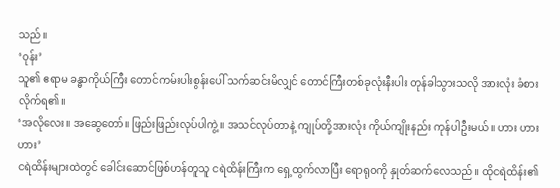သည်။
‘၀ုန်း’
သူ၏ ဧရာမ ခန္ဓာကိုယ်ကြီး တောင်ကမ်းပါးစွန်းပေါ် သက်ဆင်းမိလျှင် တောင်ကြီးတစ်ခုလုံးနီးပါး တုန်ခါသွားသလို အားလုံး ခံစားလိုက်ရ၏။
‘အလိုလေး။ အဆွေတော်။ ဖြည်းဖြည်းလုပ်ပါကွဲ့။ အသင်လုပ်တာနဲ့ ကျုပ်တို့အားလုံး ကိုယ်ကျိုးနည်း ကုန်ပါဦးမယ်။ ဟား ဟား ဟား’
ငရဲထိန်းများထဲတွင် ခေါင်းဆောင်ဖြစ်ဟန်တူသူ ငရဲထိန်းကြီးက ရှေ့ထွက်လာပြီး ရောရု၀ကို နှုတ်ဆက်လေသည်။ ထိုငရဲထိန်း၏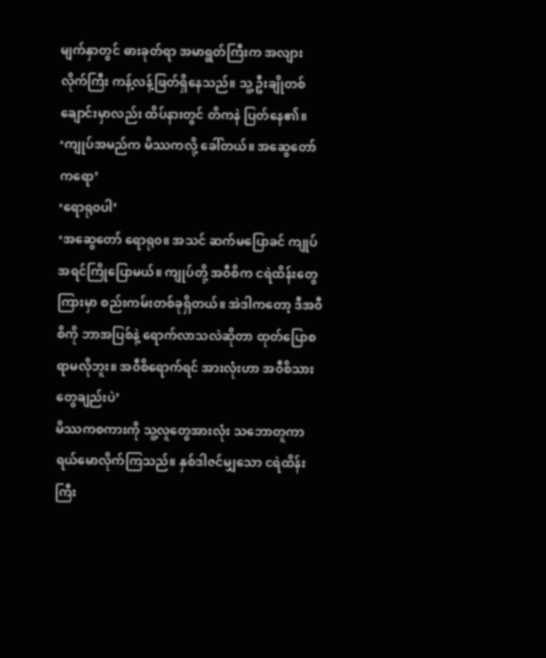မျက်နှာတွင် ဓားခုတ်ရာ အမာရွတ်ကြီးက အလျားလိုက်ကြီး ကန့်လန့်ဖြတ်ရှိနေသည်။ သူ့ ဦးချိုတစ်ချောင်းမှာလည်း ထိပ်နားတွင် တိကနဲ ပြတ်နေ၏။
‘ကျုပ်အမည်က မိဿကလို့ ခေါ်တယ်။ အဆွေတော်ကရော’
‘ရောရု၀ပါ’
‘အဆွေတော် ရောရု၀။ အသင် ဆက်မပြောခင် ကျုပ် အရင်ကြိုပြောမယ်။ ကျုပ်တို့ အ၀ီစိက ငရဲထိန်းတွေကြားမှာ စည်းကမ်းတစ်ခုရှိတယ်။ အဲဒါကတော့ ဒီအ၀ီစိကို ဘာအပြစ်နဲ့ ရောက်လာသလဲဆိုတာ ထုတ်ပြောစရာမလိုဘူး။ အ၀ီစိရောက်ရင် အားလုံးဟာ အ၀ီစိသားတွေချည်းပဲ’
မိဿကစကားကို သူ့လူတွေအားလုံး သဘောတူကာ ရယ်မောလိုက်ကြသည်။ နှစ်ဒါဇင်မျှသော ငရဲထိန်းကြီး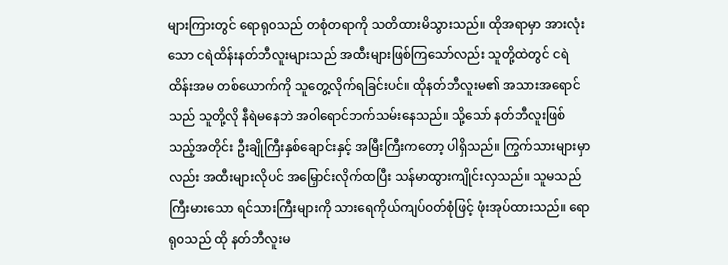များကြားတွင် ရောရု၀သည် တစုံတရာကို သတိထားမိသွားသည်။ ထိုအရာမှာ အားလုံးသော ငရဲထိန်းနတ်ဘီလူးများသည် အထီးများဖြစ်ကြသော်လည်း သူတို့ထဲတွင် ငရဲထိန်းအမ တစ်ယောက်ကို သူတွေ့လိုက်ရခြင်းပင်။ ထိုနတ်ဘီလူးမ၏ အသားအရောင်သည် သူတို့လို နီရဲမနေဘဲ အ၀ါရောင်ဘက်သမ်းနေသည်။ သို့သော် နတ်ဘီလူးဖြစ်သည့်အတိုင်း ဦးချိုကြီးနှစ်ချောင်းနှင့် အမြီးကြီးကတော့ ပါရှိသည်။ ကြွက်သားများမှာလည်း အထီးများလိုပင် အမြှောင်းလိုက်ထပြီး သန်မာထွားကျိုင်းလှသည်။ သူမသည် ကြီးမားသော ရင်သားကြီးများကို သားရေကိုယ်ကျပ်၀တ်စုံဖြင့် ဖုံးအုပ်ထားသည်။ ရောရု၀သည် ထို နတ်ဘီလူးမ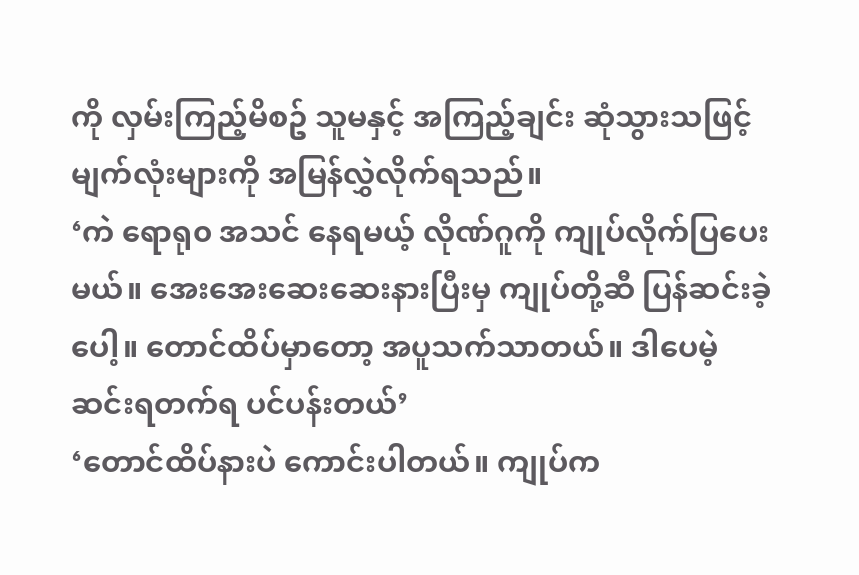ကို လှမ်းကြည့်မိစဥ် သူမနှင့် အကြည့်ချင်း ဆုံသွားသဖြင့် မျက်လုံးများကို အမြန်လွှဲလိုက်ရသည်။
‘ကဲ ရောရု၀ အသင် နေရမယ့် လိုဏ်ဂူကို ကျုပ်လိုက်ပြပေးမယ်။ အေးအေးဆေးဆေးနားပြီးမှ ကျုပ်တို့ဆီ ပြန်ဆင်းခဲ့ပေါ့။ တောင်ထိပ်မှာတော့ အပူသက်သာတယ်။ ဒါပေမဲ့ ဆင်းရတက်ရ ပင်ပန်းတယ်’
‘တောင်ထိပ်နားပဲ ကောင်းပါတယ်။ ကျုပ်က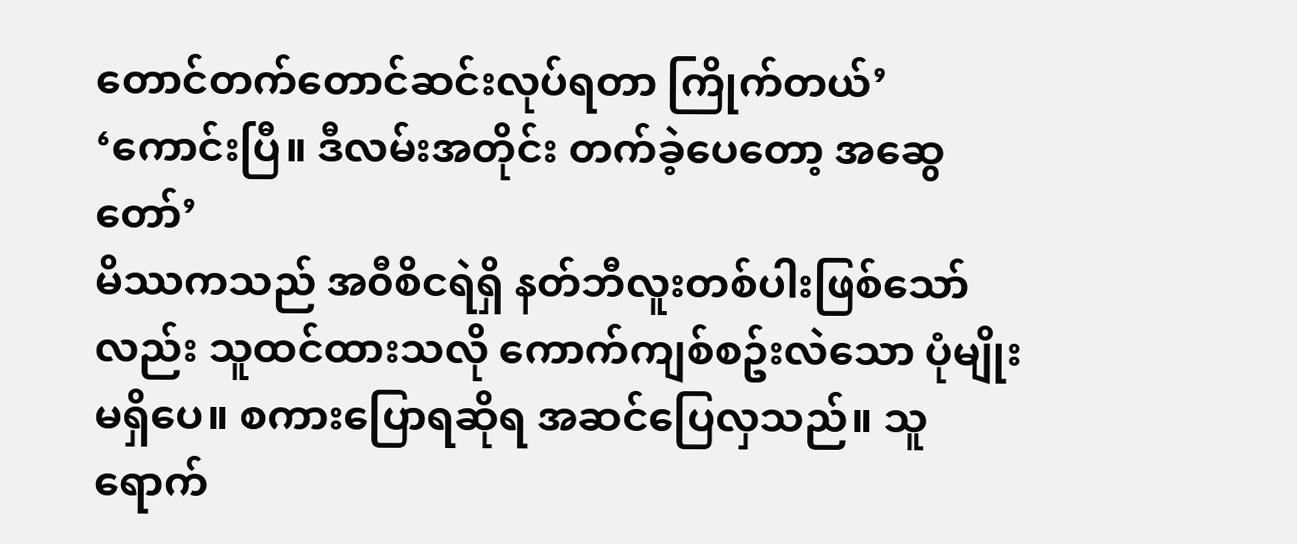တောင်တက်တောင်ဆင်းလုပ်ရတာ ကြိုက်တယ်’
‘ကောင်းပြီ။ ဒီလမ်းအတိုင်း တက်ခဲ့ပေတော့ အဆွေတော်’
မိဿကသည် အ၀ီစိငရဲရှိ နတ်ဘီလူးတစ်ပါးဖြစ်သော်လည်း သူထင်ထားသလို ကောက်ကျစ်စဥ်းလဲသော ပုံမျိုးမရှိပေ။ စကားပြောရဆိုရ အဆင်ပြေလှသည်။ သူရောက်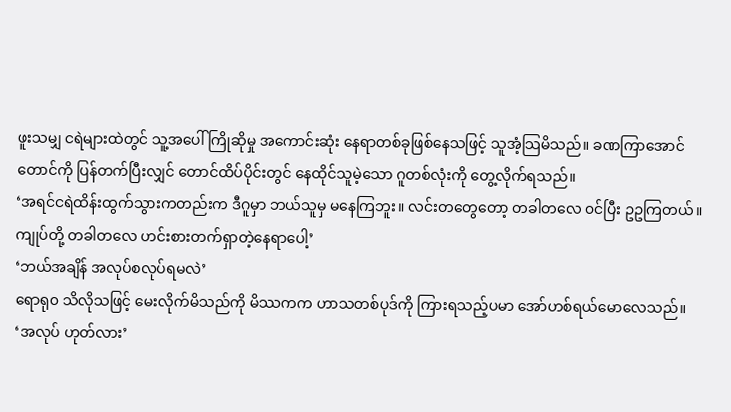ဖူးသမျှ ငရဲများထဲတွင် သူ့အပေါ် ကြိုဆိုမှု အကောင်းဆုံး နေရာတစ်ခုဖြစ်နေသဖြင့် သူအံ့သြမိသည်။ ခဏကြာအောင် တောင်ကို ပြန်တက်ပြီးလျှင် တောင်ထိပ်ပိုင်းတွင် နေထိုင်သူမဲ့သော ဂူတစ်လုံးကို တွေ့လိုက်ရသည်။
‘အရင်ငရဲထိန်းထွက်သွားကတည်းက ဒီဂူမှာ ဘယ်သူမှ မနေကြဘူး။ လင်းတတွေတော့ တခါတလေ ၀င်ပြီး ဥဥကြတယ်။ ကျုပ်တို့ တခါတလေ ဟင်းစားတက်ရှာတဲ့နေရာပေါ့’
‘ဘယ်အချိန် အလုပ်စလုပ်ရမလဲ’
ရောရု၀ သိလိုသဖြင့် မေးလိုက်မိသည်ကို မိဿကက ဟာသတစ်ပုဒ်ကို ကြားရသည့်ပမာ အော်ဟစ်ရယ်မောလေသည်။
‘အလုပ် ဟုတ်လား’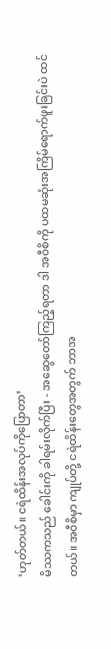‘ဟုတ်တယ်။ ငရဲထိန်းအလုပ်ကိုပြောတာ’
မိဿကသည် ခေါင်းကို ခါရမ်းလိုက်ပြီး - အဆွေတော်ကြည့်ရတာ ဒါ အ၀ီစိကို ပထမဆုံးအကြိမ်ရောက်ဖူးခြင်းပဲ ထင်တယ်။ အ၀ီစိမှာ ကျုပ်တို့ ငရဲထိန်းတွေအတွက် ဘာအ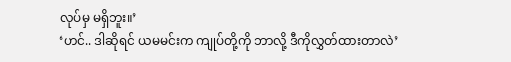လုပ်မှ မရှိဘူး။’
‘ဟင်.. ဒါဆိုရင် ယမမင်းက ကျုပ်တို့ကို ဘာလို့ ဒီကိုလွှတ်ထားတာလဲ’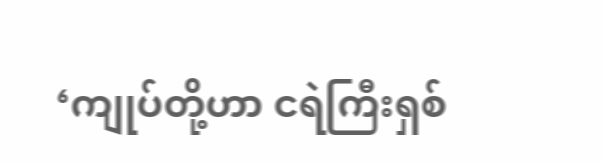‘ကျုပ်တို့ဟာ ငရဲကြီးရှစ်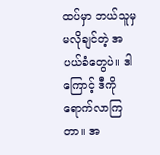ထပ်မှာ ဘယ်သူမှ မလိုချင်တဲ့ အပယ်ခံတွေပဲ။ ဒါကြောင့် ဒီကို ရောက်လာကြတာ။ အ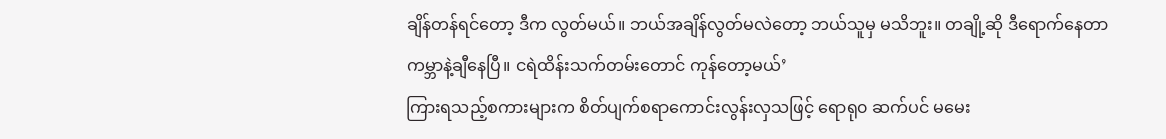ချိန်တန်ရင်တော့ ဒီက လွတ်မယ်။ ဘယ်အချိန်လွတ်မလဲတော့ ဘယ်သူမှ မသိဘူး။ တချို့ဆို ဒီရောက်နေတာ ကမ္ဘာနဲ့ချီနေပြီ။ ငရဲထိန်းသက်တမ်းတောင် ကုန်တော့မယ်’
ကြားရသည့်စကားများက စိတ်ပျက်စရာကောင်းလွန်းလှသဖြင့် ရောရု၀ ဆက်ပင် မမေး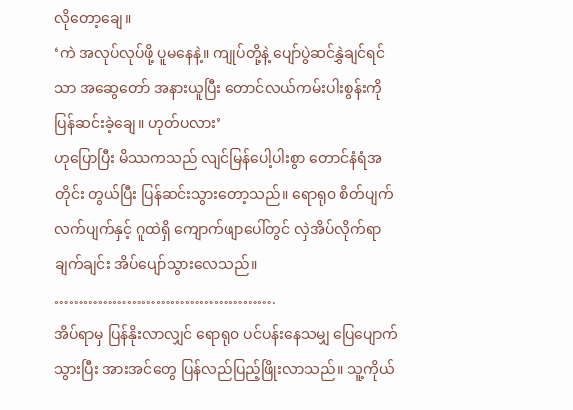လိုတော့ချေ။
‘ကဲ အလုပ်လုပ်ဖို့ ပူမနေနဲ့။ ကျုပ်တို့နဲ့ ပျော်ပွဲဆင်နွှဲချင်ရင်သာ အဆွေတော် အနားယူပြီး တောင်လယ်ကမ်းပါးစွန်းကို ပြန်ဆင်းခဲ့ချေ။ ဟုတ်ပလား’
ဟုပြောပြီး မိဿကသည် လျင်မြန်ပေါ့ပါးစွာ တောင်နံရံအတိုင်း တွယ်ပြီး ပြန်ဆင်းသွားတော့သည်။ ရောရု၀ စိတ်ပျက်လက်ပျက်နှင့် ဂူထဲရှိ ကျောက်ဖျာပေါ်တွင် လှဲအိပ်လိုက်ရာ ချက်ချင်း အိပ်ပျော်သွားလေသည်။
……………………………………….
အိပ်ရာမှ ပြန်နိုးလာလျှင် ရောရု၀ ပင်ပန်းနေသမျှ ပြေပျောက်သွားပြီး အားအင်တွေ ပြန်လည်ပြည့်ဖြိုးလာသည်။ သူ့ကိုယ်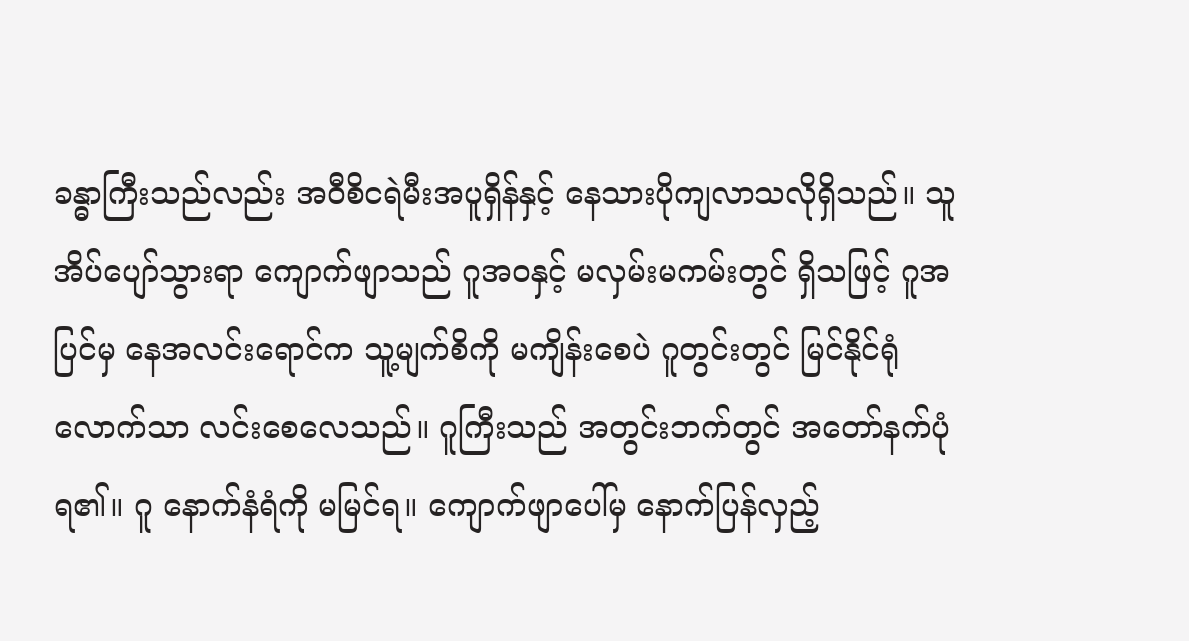ခန္ဓာကြီးသည်လည်း အ၀ီစိငရဲမီးအပူရှိန်နှင့် နေသားပိုကျလာသလိုရှိသည်။ သူ အိပ်ပျော်သွားရာ ကျောက်ဖျာသည် ဂူအ၀နှင့် မလှမ်းမကမ်းတွင် ရှိသဖြင့် ဂူအပြင်မှ နေအလင်းရောင်က သူ့မျက်စိကို မကျိန်းစေပဲ ဂူတွင်းတွင် မြင်နိုင်ရုံလောက်သာ လင်းစေလေသည်။ ဂူကြီးသည် အတွင်းဘက်တွင် အတော်နက်ပုံရ၏။ ဂူ နောက်နံရံကို မမြင်ရ။ ကျောက်ဖျာပေါ်မှ နောက်ပြန်လှည့်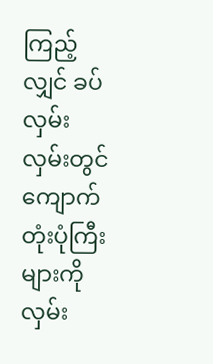ကြည့်လျှင် ခပ်လှမ်းလှမ်းတွင် ကျောက်တုံးပုံကြီးများကို လှမ်း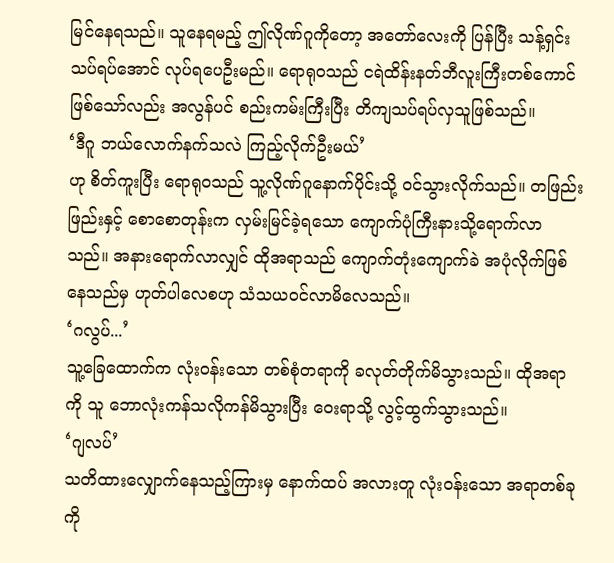မြင်နေရသည်။ သူနေရမည့် ဤလိုဏ်ဂူကိုတော့ အတော်လေးကို ပြန်ပြီး သန့်ရှင်းသပ်ရပ်အောင် လုပ်ရပေဦးမည်။ ရောရု၀သည် ငရဲထိန်းနတ်ဘီလူးကြီးတစ်ကောင် ဖြစ်သော်လည်း အလွန်ပင် စည်းကမ်းကြီးပြီး တိကျသပ်ရပ်လှသူဖြစ်သည်။
‘ဒီဂူ ဘယ်လောက်နက်သလဲ ကြည့်လိုက်ဦးမယ်’
ဟု စိတ်ကူးပြီး ရောရု၀သည် သူ့လိုဏ်ဂူနောက်ပိုင်းသို့ ၀င်သွားလိုက်သည်။ တဖြည်းဖြည်းနှင့် စောစောတုန်းက လှမ်းမြင်ခဲ့ရသော ကျောက်ပုံကြီးနားသို့ရောက်လာသည်။ အနားရောက်လာလျှင် ထိုအရာသည် ကျောက်တုံးကျောက်ခဲ အပုံလိုက်ဖြစ်နေသည်မှ ဟုတ်ပါလေစဟု သံသယ၀င်လာမိလေသည်။
‘ဂလွပ်...’
သူ့ခြေထောက်က လုံး၀န်းသော တစ်စုံတရာကို ခလုတ်တိုက်မိသွားသည်။ ထိုအရာကို သူ ဘောလုံးကန်သလိုကန်မိသွားပြီး ဝေးရာသို့ လွင့်ထွက်သွားသည်။
‘ဂျလပ်’
သတိထားလျှောက်နေသည့်ကြားမှ နောက်ထပ် အလားတူ လုံး၀န်းသော အရာတစ်ခုကို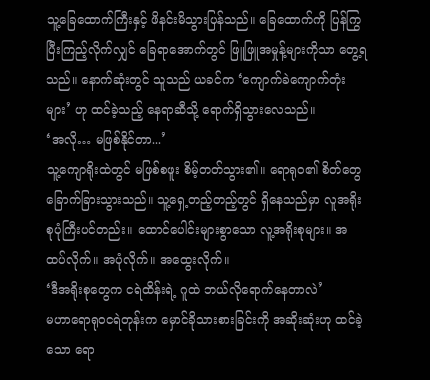သူ့ခြေထောက်ကြီးနှင့် ဖိနင်းမိသွားပြန်သည်။ ခြေထောက်ကို ပြန်ကြွပြီးကြည့်လိုက်လျှင် ခြေရာအောက်တွင် ဖြူဖြူအမှုန့်များကိုသာ တွေ့ရသည်။ နောက်ဆုံးတွင် သူသည် ယခင်က ‘ကျောက်ခဲကျောက်တုံးများ’ ဟု ထင်ခဲ့သည့် နေရာဆီသို့ ရောက်ရှိသွားလေသည်။
‘အလို… မဖြစ်နိုင်တာ...’
သူ့ကျောရိုးထဲတွင် မဖြစ်စဖူး စိမ့်တတ်သွား၏။ ရောရု၀၏ စိတ်တွေ ခြောက်ခြားသွားသည်။ သူ့ရှေ့တည့်တည့်တွင် ရှိနေသည်မှာ လူအရိုးစုပုံကြီးပင်တည်း။ ထောင်ပေါင်းများစွာသော လူ့အရိုးစုများ။ အထပ်လိုက်။ အပုံလိုက်။ အထွေးလိုက်။
‘ဒီအရိုးစုတွေက ငရဲထိန်းရဲ့ ဂူထဲ ဘယ်လိုရောက်နေတာလဲ’
မဟာရောရု၀ငရဲတုန်းက မှောင်ခိုသားစားခြင်းကို အဆိုးဆုံးဟု ထင်ခဲ့သော ရော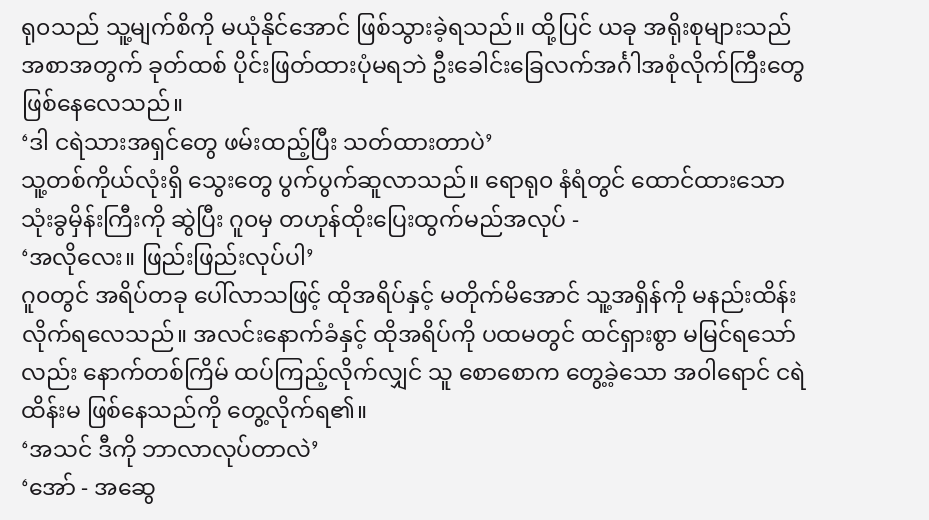ရု၀သည် သူ့မျက်စိကို မယုံနိုင်အောင် ဖြစ်သွားခဲ့ရသည်။ ထို့ပြင် ယခု အရိုးစုများသည် အစာအတွက် ခုတ်ထစ် ပိုင်းဖြတ်ထားပုံမရဘဲ ဦးခေါင်းခြေလက်အင်္ဂါအစုံလိုက်ကြီးတွေ ဖြစ်နေလေသည်။
‘ဒါ ငရဲသားအရှင်တွေ ဖမ်းထည့်ပြီး သတ်ထားတာပဲ’
သူ့တစ်ကိုယ်လုံးရှိ သွေးတွေ ပွက်ပွက်ဆူလာသည်။ ရောရု၀ နံရံတွင် ထောင်ထားသော သုံးခွမှိန်းကြီးကို ဆွဲပြီး ဂူ၀မှ တဟုန်ထိုးပြေးထွက်မည်အလုပ် -
‘အလိုလေး။ ဖြည်းဖြည်းလုပ်ပါ’
ဂူ၀တွင် အရိပ်တခု ပေါ်လာသဖြင့် ထိုအရိပ်နှင့် မတိုက်မိအောင် သူ့အရှိန်ကို မနည်းထိန်းလိုက်ရလေသည်။ အလင်းနောက်ခံနှင့် ထိုအရိပ်ကို ပထမတွင် ထင်ရှားစွာ မမြင်ရသော်လည်း နောက်တစ်ကြိမ် ထပ်ကြည့်လိုက်လျှင် သူ စောစောက တွေ့ခဲ့သော အ၀ါရောင် ငရဲထိန်းမ ဖြစ်နေသည်ကို တွေ့လိုက်ရ၏။
‘အသင် ဒီကို ဘာလာလုပ်တာလဲ’
‘အော် - အဆွေ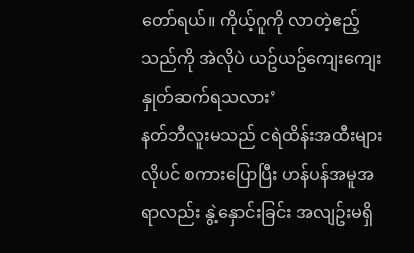တော်ရယ်။ ကိုယ့်ဂူကို လာတဲ့ဧည့်သည်ကို အဲလိုပဲ ယဥ်ယဥ်ကျေးကျေး နှုတ်ဆက်ရသလား’
နတ်ဘီလူးမသည် ငရဲထိန်းအထီးများလိုပင် စကားပြောပြီး ဟန်ပန်အမူအရာလည်း နွဲ့နှောင်းခြင်း အလျဥ်းမရှိ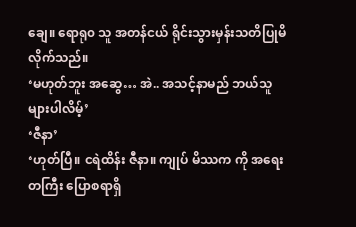ချေ။ ရောရု၀ သူ အတန်ငယ် ရိုင်းသွားမှန်းသတိပြုမိလိုက်သည်။
‘မဟုတ်ဘူး အဆွေ… အဲ.. အသင့်နာမည် ဘယ်သူများပါလိမ့်’
‘ဇီနာ’
‘ဟုတ်ပြီ။ ငရဲထိန်း ဇီနာ။ ကျုပ် မိဿက ကို အရေးတကြီး ပြောစရာရှိ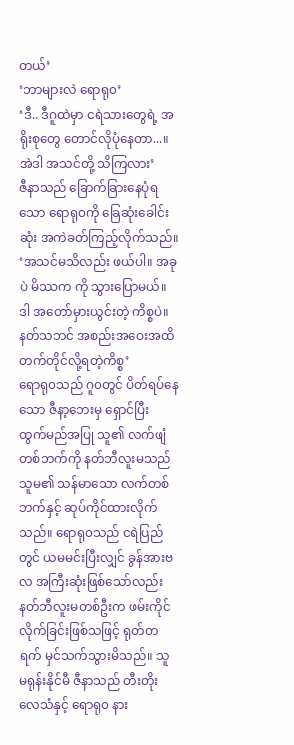တယ်’
‘ဘာများလဲ ရောရု၀’
‘ဒီ.. ဒီဂူထဲမှာ ငရဲသားတွေရဲ့ အရိုးစုတွေ တောင်လိုပုံနေတာ...။ အဲဒါ အသင်တို့ သိကြလား’
ဇီနာသည် ခြောက်ခြားနေပုံရသော ရောရု၀ကို ခြေဆုံးခေါင်းဆုံး အကဲခတ်ကြည့်လိုက်သည်။
‘အသင်မသိလည်း ဖယ်ပါ။ အခုပဲ မိဿက ကို သွားပြောမယ်။ ဒါ အတော်မှားယွင်းတဲ့ ကိစ္စပဲ။ နတ်သဘင် အစည်းအဝေးအထိ တက်တိုင်လို့ရတဲ့ကိစ္စ’
ရောရု၀သည် ဂူ၀တွင် ပိတ်ရပ်နေသော ဇီနာ့ဘေးမှ ရှောင်ပြီး ထွက်မည်အပြု သူ၏ လက်ဖျံတစ်ဘက်ကို နတ်ဘီလူးမသည် သူမ၏ သန်မာသော လက်တစ်ဘက်နှင့် ဆုပ်ကိုင်ထားလိုက်သည်။ ရောရု၀သည် ငရဲပြည်တွင် ယမမင်းပြီးလျှင် ခွန်အားဗလ အကြီးဆုံးဖြစ်သော်လည်း နတ်ဘီလူးမတစ်ဦးက ဖမ်းကိုင်လိုက်ခြင်းဖြစ်သဖြင့် ရုတ်တရက် မှင်သက်သွားမိသည်။ သူ မရုန်းနိုင်မီ ဇီနာသည် တီးတိုးလေသံနှင့် ရောရု၀ နား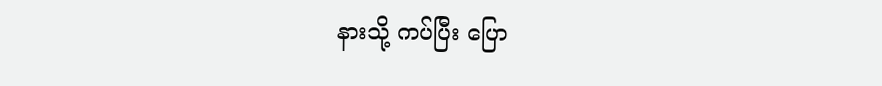နားသို့ ကပ်ပြီး ပြော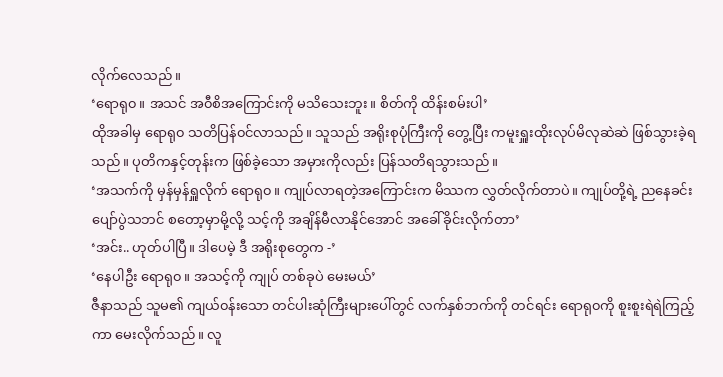လိုက်လေသည်။
‘ရောရု၀။ အသင် အ၀ီစိအကြောင်းကို မသိသေးဘူး။ စိတ်ကို ထိန်းစမ်းပါ’
ထိုအခါမှ ရောရု၀ သတိပြန်၀င်လာသည်။ သူသည် အရိုးစုပုံကြီးကို တွေ့ပြီး ကမူးရှူးထိုးလုပ်မိလုဆဲဆဲ ဖြစ်သွားခဲ့ရသည်။ ပုတိကနှင့်တုန်းက ဖြစ်ခဲ့သော အမှားကိုလည်း ပြန်သတိရသွားသည်။
‘အသက်ကို မှန်မှန်ရှူလိုက် ရောရု၀။ ကျုပ်လာရတဲ့အကြောင်းက မိဿက လွှတ်လိုက်တာပဲ။ ကျုပ်တို့ရဲ့ ညနေခင်း ပျော်ပွဲသဘင် စတော့မှာမို့လို့ သင့်ကို အချိန်မီလာနိုင်အောင် အခေါ်ခိုင်းလိုက်တာ’
‘အင်း.. ဟုတ်ပါပြီ။ ဒါပေမဲ့ ဒီ အရိုးစုတွေက -’
‘နေပါဦး ရောရု၀။ အသင့်ကို ကျုပ် တစ်ခုပဲ မေးမယ်’
ဇီနာသည် သူမ၏ ကျယ်၀န်းသော တင်ပါးဆုံကြီးများပေါ်တွင် လက်နှစ်ဘက်ကို တင်ရင်း ရောရု၀ကို စူးစူးရဲရဲကြည့်ကာ မေးလိုက်သည်။ လူ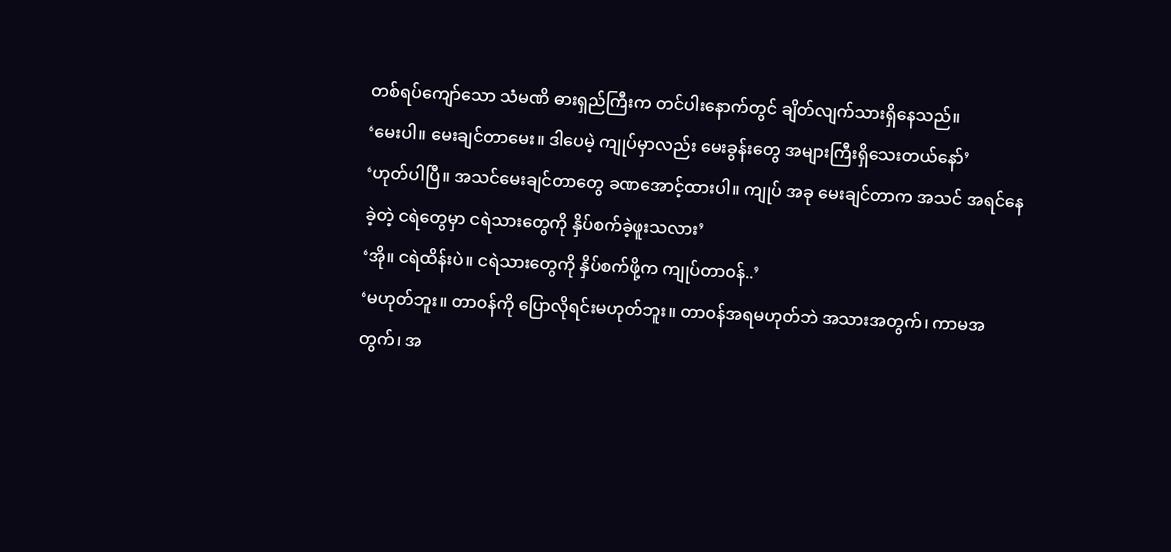တစ်ရပ်ကျော်သော သံမဏိ ဓားရှည်ကြီးက တင်ပါးနောက်တွင် ချိတ်လျက်သားရှိနေသည်။
‘မေးပါ။ မေးချင်တာမေး။ ဒါပေမဲ့ ကျုပ်မှာလည်း မေးခွန်းတွေ အများကြီးရှိသေးတယ်နော်’
‘ဟုတ်ပါပြီ။ အသင်မေးချင်တာတွေ ခဏအောင့်ထားပါ။ ကျုပ် အခု မေးချင်တာက အသင် အရင်နေခဲ့တဲ့ ငရဲတွေမှာ ငရဲသားတွေကို နှိပ်စက်ခဲ့ဖူးသလား’
‘အို။ ငရဲထိန်းပဲ။ ငရဲသားတွေကို နှိပ်စက်ဖို့က ကျုပ်တာ၀န်..’
‘မဟုတ်ဘူး။ တာ၀န်ကို ပြောလိုရင်းမဟုတ်ဘူး။ တာ၀န်အရမဟုတ်ဘဲ အသားအတွက်၊ ကာမအတွက်၊ အ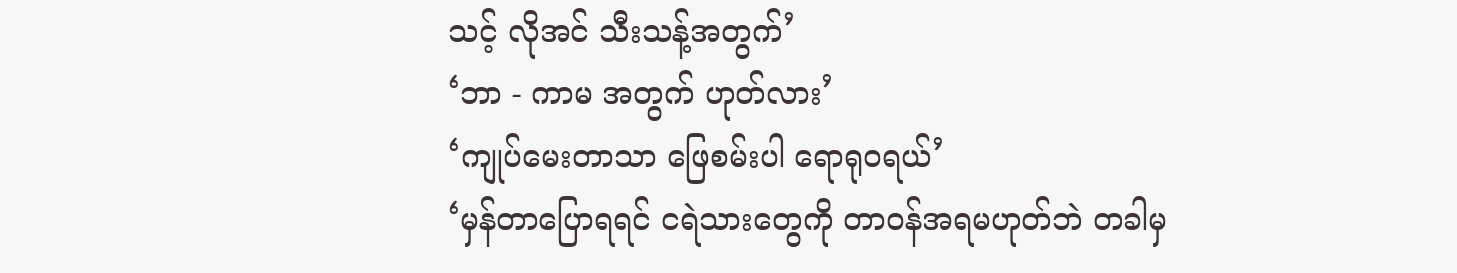သင့် လိုအင် သီးသန့်အတွက်’
‘ဘာ - ကာမ အတွက် ဟုတ်လား’
‘ကျုပ်မေးတာသာ ဖြေစမ်းပါ ရောရု၀ရယ်’
‘မှန်တာပြောရရင် ငရဲသားတွေကို တာ၀န်အရမဟုတ်ဘဲ တခါမှ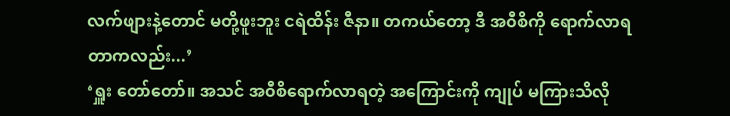လက်ဖျားနဲ့တောင် မတို့ဖူးဘူး ငရဲထိန်း ဇီနာ။ တကယ်တော့ ဒီ အ၀ီစိကို ရောက်လာရတာကလည်း...’
‘ရှူး တော်တော်။ အသင် အ၀ီစိရောက်လာရတဲ့ အကြောင်းကို ကျုပ် မကြားသိလို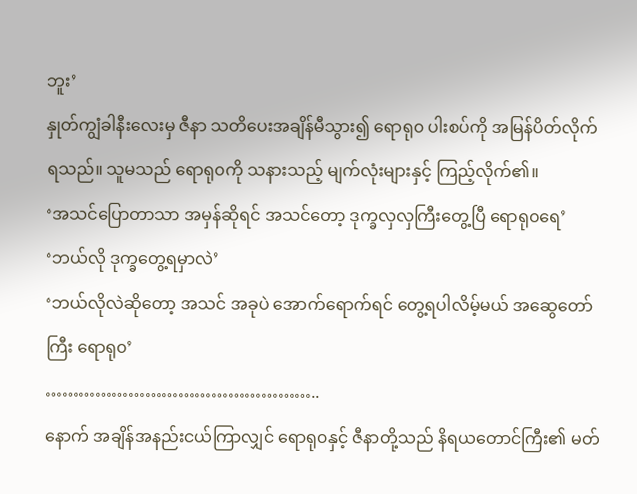ဘူး’
နှုတ်ကျွံခါနီးလေးမှ ဇီနာ သတိပေးအချိန်မီသွား၍ ရောရု၀ ပါးစပ်ကို အမြန်ပိတ်လိုက်ရသည်။ သူမသည် ရောရု၀ကို သနားသည့် မျက်လုံးများနှင့် ကြည့်လိုက်၏။
‘အသင်ပြောတာသာ အမှန်ဆိုရင် အသင်တော့ ဒုက္ခလှလှကြီးတွေ့ပြီ ရောရု၀ရေ’
‘ဘယ်လို ဒုက္ခတွေ့ရမှာလဲ’
‘ဘယ်လိုလဲဆိုတော့ အသင် အခုပဲ အောက်ရောက်ရင် တွေ့ရပါလိမ့်မယ် အဆွေတော်ကြီး ရောရု၀’
…………………………………………..
နောက် အချိန်အနည်းငယ်ကြာလျှင် ရောရု၀နှင့် ဇီနာတို့သည် နိရယတောင်ကြီး၏ မတ်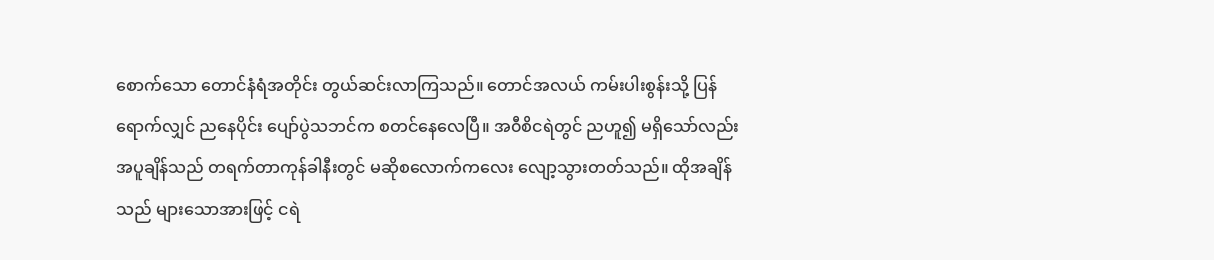စောက်သော တောင်နံရံအတိုင်း တွယ်ဆင်းလာကြသည်။ တောင်အလယ် ကမ်းပါးစွန်းသို့ ပြန်ရောက်လျှင် ညနေပိုင်း ပျော်ပွဲသဘင်က စတင်နေလေပြီ။ အ၀ီစိငရဲတွင် ညဟူ၍ မရှိသော်လည်း အပူချိန်သည် တရက်တာကုန်ခါနီးတွင် မဆိုစလောက်ကလေး လျော့သွားတတ်သည်။ ထိုအချိန်သည် များသောအားဖြင့် ငရဲ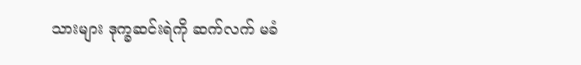သားများ ဒုက္ခဆင်းရဲကို ဆက်လက် မခံ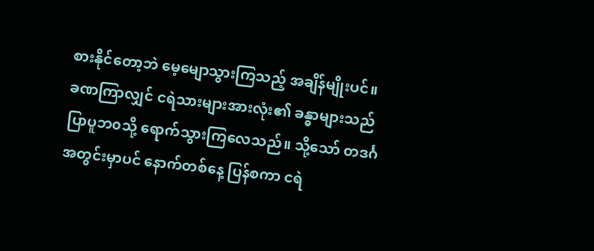စားနိုင်တော့ဘဲ မေ့မျောသွားကြသည့် အချိန်မျိုးပင်။ ခဏကြာလျှင် ငရဲသားများအားလုံး၏ ခန္ဓာများသည် ပြာပူဘ၀သို့ ရောက်သွားကြလေသည်။ သို့သော် တဒင်္ဂအတွင်းမှာပင် နောက်တစ်နေ့ ပြန်စကာ ငရဲ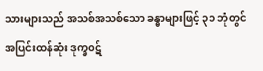သားများသည် အသစ်အသစ်သော ခန္ဓာများဖြင့် ၃၁ ဘုံတွင် အပြင်းထန်ဆုံး ဒုက္ခ၀ဋ်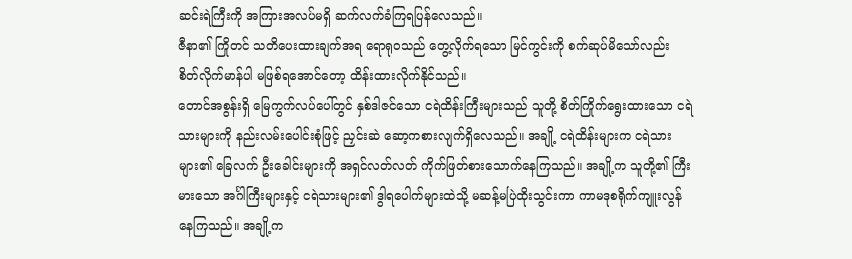ဆင်းရဲကြီးကို အကြားအလပ်မရှိ ဆက်လက်ခံကြရပြန်လေသည်။
ဇီနာ၏ ကြိုတင် သတိပေးထားချက်အရ ရောရု၀သည် တွေ့လိုက်ရသော မြင်ကွင်းကို စက်ဆုပ်မိသော်လည်း စိတ်လိုက်မာန်ပါ မဖြစ်ရအောင်တော့ ထိန်းထားလိုက်နိုင်သည်။
တောင်အစွန်းရှိ မြေကွက်လပ်ပေါ်တွင် နှစ်ဒါဇင်သော ငရဲထိန်းကြီးများသည် သူတို့ စိတ်ကြိုက်ရွေးထားသော ငရဲသားများကို နည်းလမ်းပေါင်းစုံဖြင့် ညှင်းဆဲ ဆော့ကစားလျက်ရှိလေသည်။ အချို့ ငရဲထိန်းများက ငရဲသားများ၏ ခြေလက် ဦးခေါင်းများကို အရှင်လတ်လတ် ကိုက်ဖြတ်စားသောက်နေကြသည်။ အချို့က သူတို့၏ ကြီးမားသော အင်္ဂါကြီးများနှင့် ငရဲသားများ၏ ဒွါရပေါက်များထဲသို့ မဆန့်မပြဲထိုးသွင်းကာ ကာမဒုစရိုက်ကျူးလွန်နေကြသည်။ အချို့က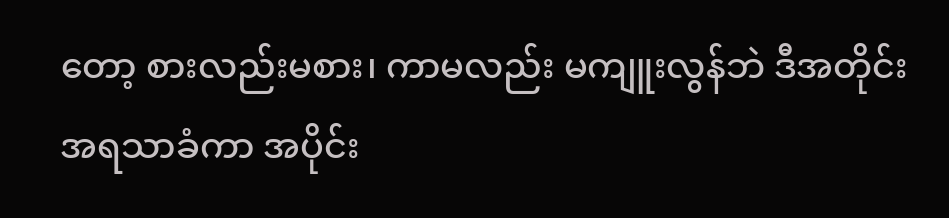တော့ စားလည်းမစား၊ ကာမလည်း မကျူးလွန်ဘဲ ဒီအတိုင်း အရသာခံကာ အပိုင်း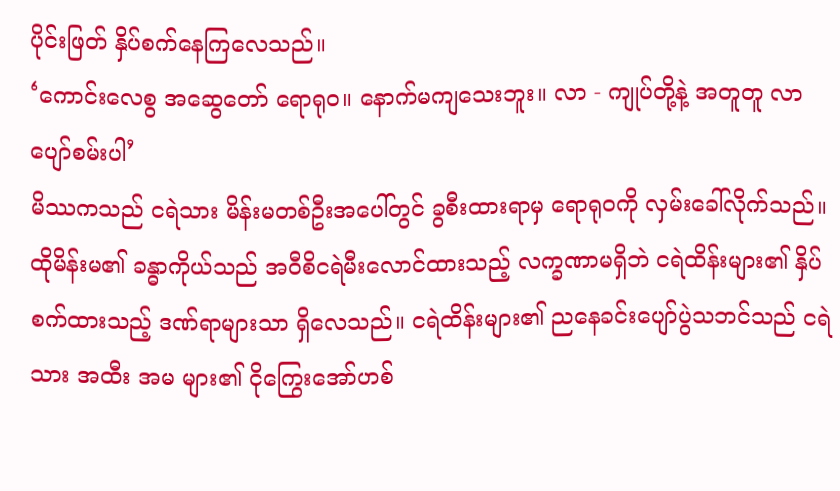ပိုင်းဖြတ် နှိပ်စက်နေကြလေသည်။
‘ကောင်းလေစွ အဆွေတော် ရောရု၀။ နောက်မကျသေးဘူး။ လာ - ကျုပ်တို့နဲ့ အတူတူ လာပျော်စမ်းပါ’
မိဿကသည် ငရဲသား မိန်းမတစ်ဦးအပေါ်တွင် ခွစီးထားရာမှ ရောရု၀ကို လှမ်းခေါ်လိုက်သည်။ ထိုမိန်းမ၏ ခန္ဓာကိုယ်သည် အ၀ီစိငရဲမီးလောင်ထားသည့် လက္ခဏာမရှိဘဲ ငရဲထိန်းများ၏ နှိပ်စက်ထားသည့် ဒဏ်ရာများသာ ရှိလေသည်။ ငရဲထိန်းများ၏ ညနေခင်းပျော်ပွဲသဘင်သည် ငရဲသား အထီး အမ များ၏ ငိုကြွေးအော်ဟစ်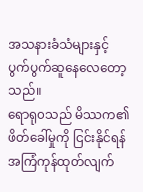အသနားခံသံများနှင့် ပွက်ပွက်ဆူနေလေတော့သည်။
ရောရု၀သည် မိဿက၏ ဖိတ်ခေါ်မှုကို ငြင်းနိုင်ရန် အကြံကုန်ထုတ်လျက်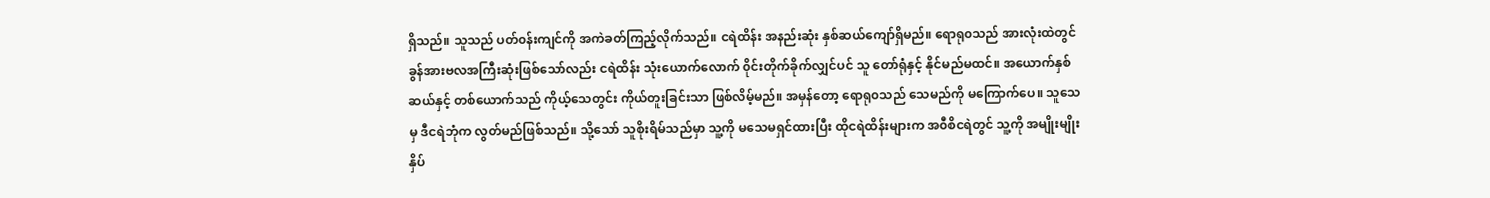ရှိသည်။ သူသည် ပတ်၀န်းကျင်ကို အကဲခတ်ကြည့်လိုက်သည်။ ငရဲထိန်း အနည်းဆုံး နှစ်ဆယ်ကျော်ရှိမည်။ ရောရု၀သည် အားလုံးထဲတွင် ခွန်အားဗလအကြီးဆုံးဖြစ်သော်လည်း ငရဲထိန်း သုံးယောက်လောက် ၀ိုင်းတိုက်ခိုက်လျှင်ပင် သူ တော်ရုံနှင့် နိုင်မည်မထင်။ အယောက်နှစ်ဆယ်နှင့် တစ်ယောက်သည် ကိုယ့်သေတွင်း ကိုယ်တူးခြင်းသာ ဖြစ်လိမ့်မည်။ အမှန်တော့ ရောရု၀သည် သေမည်ကို မကြောက်ပေ။ သူသေမှ ဒီငရဲဘုံက လွတ်မည်ဖြစ်သည်။ သို့သော် သူစိုးရိမ်သည်မှာ သူ့ကို မသေမရှင်ထားပြီး ထိုငရဲထိန်းများက အ၀ီစိငရဲတွင် သူ့ကို အမျိုးမျိုး နှိပ်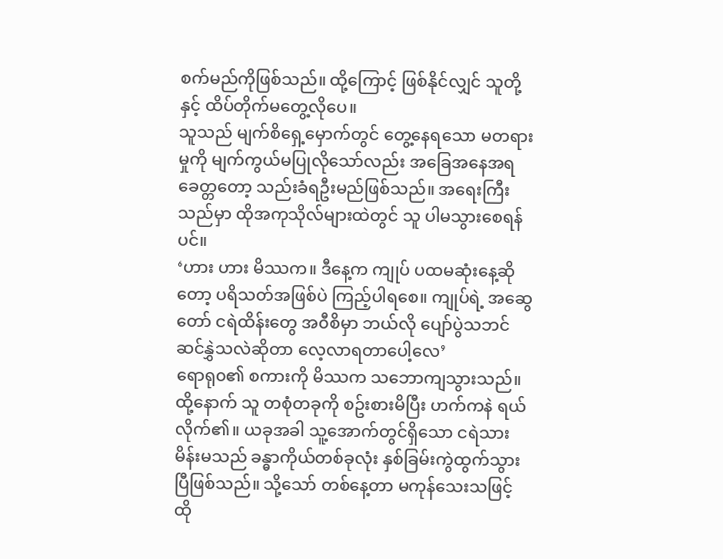စက်မည်ကိုဖြစ်သည်။ ထို့ကြောင့် ဖြစ်နိုင်လျှင် သူတို့နှင့် ထိပ်တိုက်မတွေ့လိုပေ။
သူသည် မျက်စိရှေ့မှောက်တွင် တွေ့နေရသော မတရားမှုကို မျက်ကွယ်မပြုလိုသော်လည်း အခြေအနေအရ ခေတ္တတော့ သည်းခံရဦးမည်ဖြစ်သည်။ အရေးကြီးသည်မှာ ထိုအကုသိုလ်များထဲတွင် သူ ပါမသွားစေရန်ပင်။
‘ဟား ဟား မိဿက။ ဒီနေ့က ကျုပ် ပထမဆုံးနေ့ဆိုတော့ ပရိသတ်အဖြစ်ပဲ ကြည့်ပါရစေ။ ကျုပ်ရဲ့ အဆွေတော် ငရဲထိန်းတွေ အ၀ီစိမှာ ဘယ်လို ပျော်ပွဲသဘင် ဆင်နွှဲသလဲဆိုတာ လေ့လာရတာပေါ့လေ’
ရောရု၀၏ စကားကို မိဿက သဘောကျသွားသည်။ ထို့နောက် သူ တစုံတခုကို စဥ်းစားမိပြီး ဟက်ကနဲ ရယ်လိုက်၏။ ယခုအခါ သူ့အောက်တွင်ရှိသော ငရဲသားမိန်းမသည် ခန္ဓာကိုယ်တစ်ခုလုံး နှစ်ခြမ်းကွဲထွက်သွားပြီဖြစ်သည်။ သို့သော် တစ်နေ့တာ မကုန်သေးသဖြင့် ထို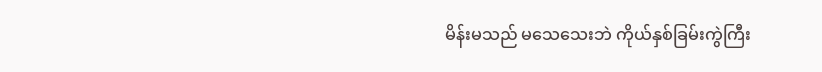မိန်းမသည် မသေသေးဘဲ ကိုယ်နှစ်ခြမ်းကွဲကြီး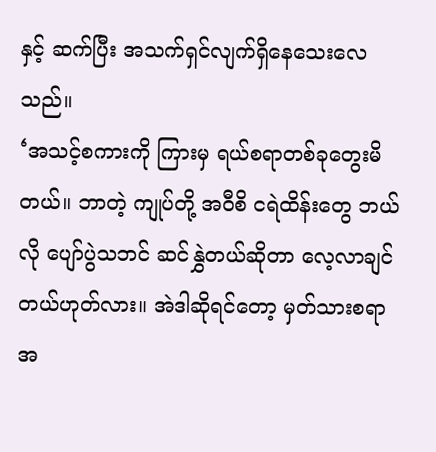နှင့် ဆက်ပြီး အသက်ရှင်လျက်ရှိနေသေးလေသည်။
‘အသင့်စကားကို ကြားမှ ရယ်စရာတစ်ခုတွေးမိတယ်။ ဘာတဲ့ ကျုပ်တို့ အ၀ီစိ ငရဲထိန်းတွေ ဘယ်လို ပျော်ပွဲသဘင် ဆင်နွှဲတယ်ဆိုတာ လေ့လာချင်တယ်ဟုတ်လား။ အဲဒါဆိုရင်တော့ မှတ်သားစရာ အ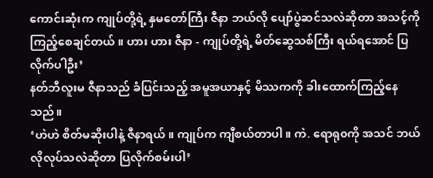ကောင်းဆုံးက ကျုပ်တို့ရဲ့ နှမတော်ကြီး ဇီနာ ဘယ်လို ပျော်ပွဲဆင်သလဲဆိုတာ အသင့်ကို ကြည့်စေချင်တယ်။ ဟား ဟား ဇီနာ - ကျုပ်တို့ရဲ့ မိတ်ဆွေသစ်ကြီး ရယ်ရအောင် ပြလိုက်ပါဦး’
နတ်ဘီလူးမ ဇီနာသည် ခံပြင်းသည့် အမူအယာနှင့် မိဿကကို ခါးထောက်ကြည့်နေသည်။
‘ဟဲဟဲ စိတ်မဆိုးပါနဲ့ ဇီနာရယ်။ ကျုပ်က ကျီစယ်တာပါ။ ကဲ. ရောရု၀ကို အသင် ဘယ်လိုလုပ်သလဲဆိုတာ ပြလိုက်စမ်းပါ’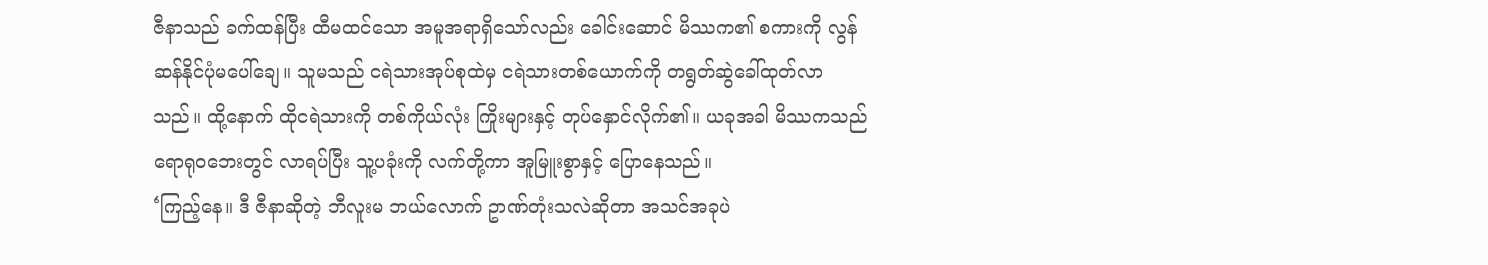ဇီနာသည် ခက်ထန်ပြီး ထီမထင်သော အမူအရာရှိသော်လည်း ခေါင်းဆောင် မိဿက၏ စကားကို လွန်ဆန်နိုင်ပုံမပေါ်ချေ။ သူမသည် ငရဲသားအုပ်စုထဲမှ ငရဲသားတစ်ယောက်ကို တရွတ်ဆွဲခေါ်ထုတ်လာသည်။ ထို့နောက် ထိုငရဲသားကို တစ်ကိုယ်လုံး ကြိုးများနှင့် တုပ်နှောင်လိုက်၏။ ယခုအခါ မိဿကသည် ရောရု၀ဘေးတွင် လာရပ်ပြီး သူ့ပခုံးကို လက်တို့ကာ အူမြူးစွာနှင့် ပြောနေသည်။
‘ကြည့်နေ။ ဒီ ဇီနာဆိုတဲ့ ဘီလူးမ ဘယ်လောက် ဥာဏ်တုံးသလဲဆိုတာ အသင်အခုပဲ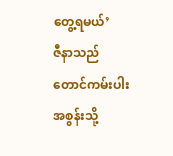တွေ့ရမယ်’
ဇီနာသည် တောင်ကမ်းပါးအစွန်းသို့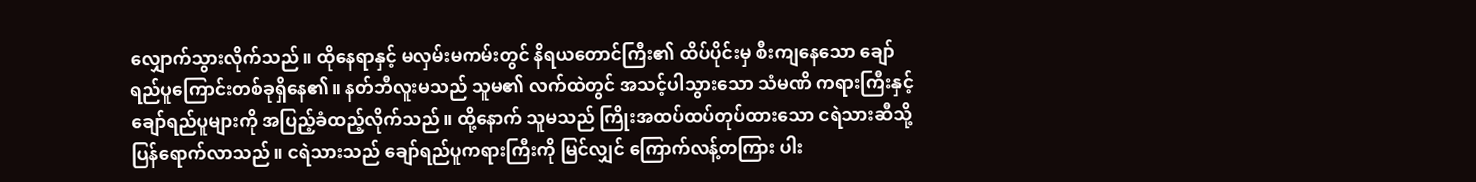လျှောက်သွားလိုက်သည်။ ထိုနေရာနှင့် မလှမ်းမကမ်းတွင် နိရယတောင်ကြီး၏ ထိပ်ပိုင်းမှ စီးကျနေသော ချော်ရည်ပူကြောင်းတစ်ခုရှိနေ၏။ နတ်ဘီလူးမသည် သူမ၏ လက်ထဲတွင် အသင့်ပါသွားသော သံမဏိ ကရားကြီးနှင့် ချော်ရည်ပူများကို အပြည့်ခံထည့်လိုက်သည်။ ထို့နောက် သူမသည် ကြိုးအထပ်ထပ်တုပ်ထားသော ငရဲသားဆီသို့ ပြန်ရောက်လာသည်။ ငရဲသားသည် ချော်ရည်ပူကရားကြီးကို မြင်လျှင် ကြောက်လန့်တကြား ပါး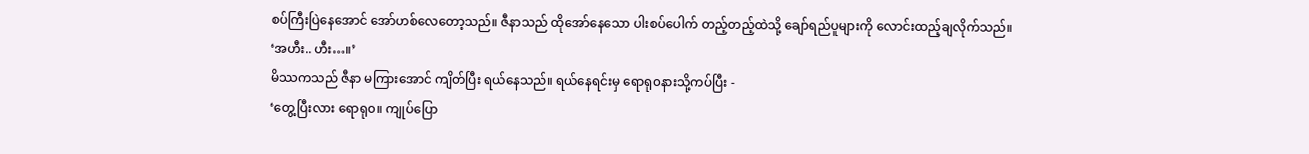စပ်ကြီးပြဲနေအောင် အော်ဟစ်လေတော့သည်။ ဇီနာသည် ထိုအော်နေသော ပါးစပ်ပေါက် တည့်တည့်ထဲသို့ ချော်ရည်ပူများကို လောင်းထည့်ချလိုက်သည်။
‘အဟီး.. ဟီး…။’
မိဿကသည် ဇီနာ မကြားအောင် ကျိတ်ပြီး ရယ်နေသည်။ ရယ်နေရင်းမှ ရောရု၀နားသို့ကပ်ပြီး -
‘တွေ့ပြီးလား ရောရု၀။ ကျုပ်ပြော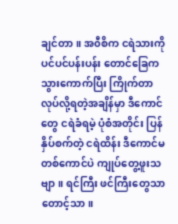ချင်တာ။ အ၀ီစိက ငရဲသားကို ပင်ပင်ပန်းပန်း တောင်ခြေက သွားကောက်ပြီး ကြိုက်တာလုပ်လို့ရတဲ့အချိန်မှာ ဒီကောင်တွေ ငရဲခံရမဲ့ ပုံစံအတိုင်း ပြန်နှိပ်စက်တဲ့ ငရဲထိန်း ဒီကောင်မ တစ်ကောင်ပဲ ကျုပ်တွေ့ဖူးသဗျာ။ ရင်ကြီး ဖင်ကြီးတွေသာ တောင့်သာ။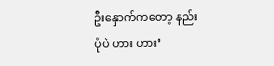ဦးနှောက်ကတော့ နည်းပုံပဲ ဟား ဟား’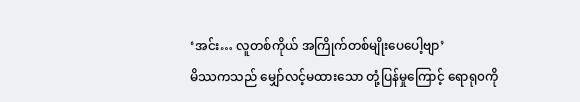‘အင်း… လူတစ်ကိုယ် အကြိုက်တစ်မျိုးပေပေါ့ဗျာ’
မိဿကသည် မျှော်လင့်မထားသော တုံ့ပြန်မှုကြောင့် ရောရု၀ကို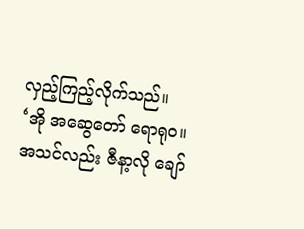လှည့်ကြည့်လိုက်သည်။
‘အို အဆွေတော် ရောရု၀။ အသင်လည်း ဇီနာ့လို ချော်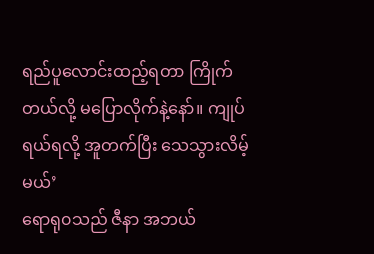ရည်ပူလောင်းထည့်ရတာ ကြိုက်တယ်လို့ မပြောလိုက်နဲ့နော်။ ကျုပ် ရယ်ရလို့ အူတက်ပြီး သေသွားလိမ့်မယ်’
ရောရု၀သည် ဇီနာ အဘယ်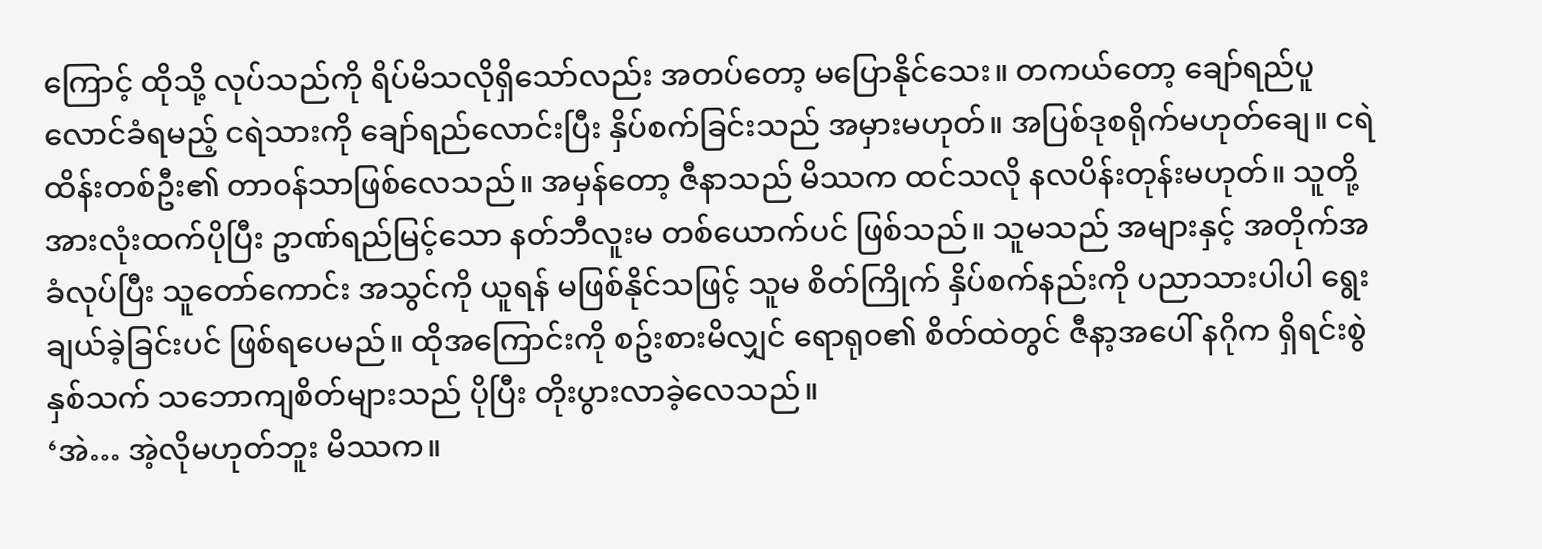ကြောင့် ထိုသို့ လုပ်သည်ကို ရိပ်မိသလိုရှိသော်လည်း အတပ်တော့ မပြောနိုင်သေး။ တကယ်တော့ ချော်ရည်ပူလောင်ခံရမည့် ငရဲသားကို ချော်ရည်လောင်းပြီး နှိပ်စက်ခြင်းသည် အမှားမဟုတ်။ အပြစ်ဒုစရိုက်မဟုတ်ချေ။ ငရဲထိန်းတစ်ဦး၏ တာ၀န်သာဖြစ်လေသည်။ အမှန်တော့ ဇီနာသည် မိဿက ထင်သလို နလပိန်းတုန်းမဟုတ်။ သူတို့အားလုံးထက်ပိုပြီး ဥာဏ်ရည်မြင့်သော နတ်ဘီလူးမ တစ်ယောက်ပင် ဖြစ်သည်။ သူမသည် အများနှင့် အတိုက်အခံလုပ်ပြီး သူတော်ကောင်း အသွင်ကို ယူရန် မဖြစ်နိုင်သဖြင့် သူမ စိတ်ကြိုက် နှိပ်စက်နည်းကို ပညာသားပါပါ ရွေးချယ်ခဲ့ခြင်းပင် ဖြစ်ရပေမည်။ ထိုအကြောင်းကို စဥ်းစားမိလျှင် ရောရု၀၏ စိတ်ထဲတွင် ဇီနာ့အပေါ် နဂိုက ရှိရင်းစွဲ နှစ်သက် သဘောကျစိတ်များသည် ပိုပြီး တိုးပွားလာခဲ့လေသည်။
‘အဲ… အဲ့လိုမဟုတ်ဘူး မိဿက။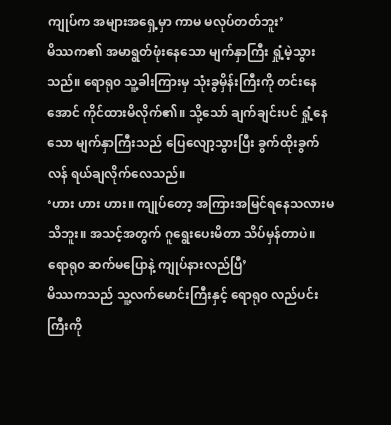ကျုပ်က အများအရှေ့မှာ ကာမ မလုပ်တတ်ဘူး’
မိဿက၏ အမာရွတ်ဖုံးနေသော မျက်နှာကြီး ရှုံ့မဲ့သွားသည်။ ရောရု၀ သူ့ခါးကြားမှ သုံးခွမှိန်းကြီးကို တင်းနေအောင် ကိုင်ထားမိလိုက်၏။ သို့သော် ချက်ချင်းပင် ရှုံ့နေသော မျက်နှာကြီးသည် ပြေလျော့သွားပြီး ခွက်ထိုးခွက်လန် ရယ်ချလိုက်လေသည်။
‘ဟား ဟား ဟား။ ကျုပ်တော့ အကြားအမြင်ရနေသလားမသိဘူး။ အသင့်အတွက် ဂူရွေးပေးမိတာ သိပ်မှန်တာပဲ။ ရောရု၀ ဆက်မပြောနဲ့ ကျုပ်နားလည်ပြီ’
မိဿကသည် သူ့လက်မောင်းကြီးနှင့် ရောရု၀ လည်ပင်းကြီးကို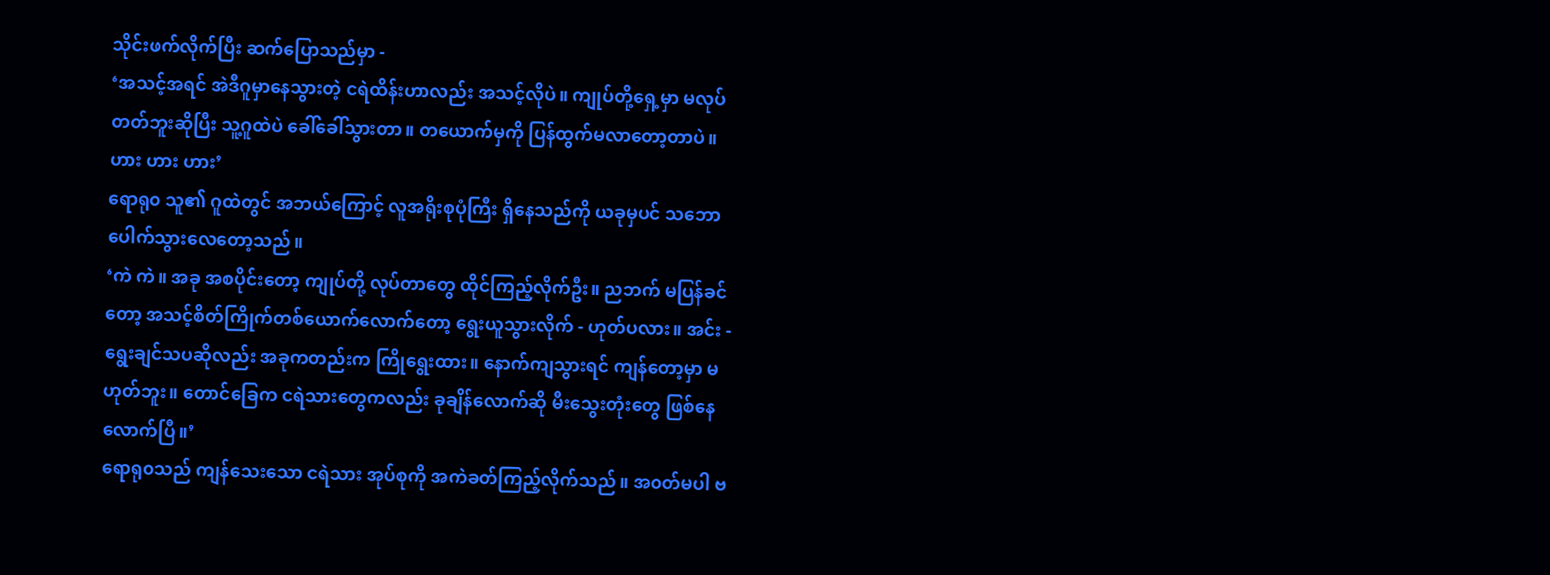သိုင်းဖက်လိုက်ပြီး ဆက်ပြောသည်မှာ -
‘အသင့်အရင် အဲဒီဂူမှာနေသွားတဲ့ ငရဲထိန်းဟာလည်း အသင့်လိုပဲ။ ကျုပ်တို့ရှေ့မှာ မလုပ်တတ်ဘူးဆိုပြီး သူ့ဂူထဲပဲ ခေါ်ခေါ်သွားတာ။ တယောက်မှကို ပြန်ထွက်မလာတော့တာပဲ။ ဟား ဟား ဟား’
ရောရု၀ သူ၏ ဂူထဲတွင် အဘယ်ကြောင့် လူအရိုးစုပုံကြီး ရှိနေသည်ကို ယခုမှပင် သဘောပေါက်သွားလေတော့သည်။
‘ကဲ ကဲ။ အခု အစပိုင်းတော့ ကျုပ်တို့ လုပ်တာတွေ ထိုင်ကြည့်လိုက်ဦး။ ညဘက် မပြန်ခင်တော့ အသင့်စိတ်ကြိုက်တစ်ယောက်လောက်တော့ ရွေးယူသွားလိုက် - ဟုတ်ပလား။ အင်း - ရွေးချင်သပဆိုလည်း အခုကတည်းက ကြိုရွေးထား။ နောက်ကျသွားရင် ကျန်တော့မှာ မဟုတ်ဘူး။ တောင်ခြေက ငရဲသားတွေကလည်း ခုချိန်လောက်ဆို မီးသွေးတုံးတွေ ဖြစ်နေလောက်ပြီ။’
ရောရု၀သည် ကျန်သေးသော ငရဲသား အုပ်စုကို အကဲခတ်ကြည့်လိုက်သည်။ အ၀တ်မပါ ဗ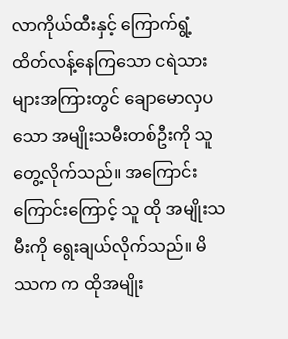လာကိုယ်ထီးနှင့် ကြောက်ရွံ့ထိတ်လန့်နေကြသော ငရဲသားများအကြားတွင် ချောမောလှပသော အမျိုးသမီးတစ်ဦးကို သူတွေ့လိုက်သည်။ အကြောင်းကြောင်းကြောင့် သူ ထို အမျိုးသမီးကို ရွေးချယ်လိုက်သည်။ မိဿက က ထိုအမျိုး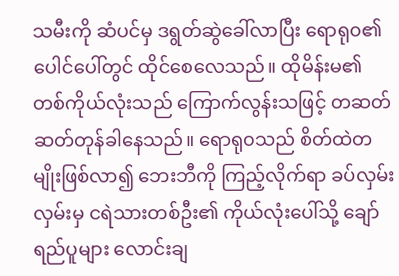သမီးကို ဆံပင်မှ ဒရွတ်ဆွဲခေါ်လာပြီး ရောရု၀၏ ပေါင်ပေါ်တွင် ထိုင်စေလေသည်။ ထိုမိန်းမ၏ တစ်ကိုယ်လုံးသည် ကြောက်လွန်းသဖြင့် တဆတ်ဆတ်တုန်ခါနေသည်။ ရောရု၀သည် စိတ်ထဲတမျိုးဖြစ်လာ၍ ဘေးဘီကို ကြည့်လိုက်ရာ ခပ်လှမ်းလှမ်းမှ ငရဲသားတစ်ဦး၏ ကိုယ်လုံးပေါ်သို့ ချော်ရည်ပူများ လောင်းချ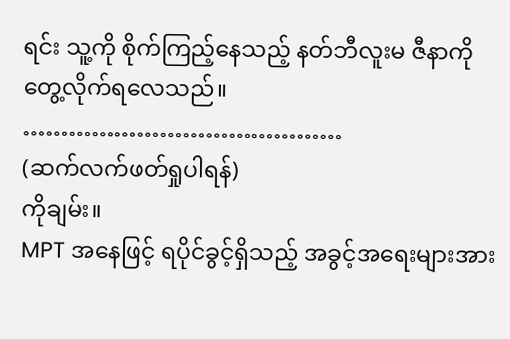ရင်း သူ့ကို စိုက်ကြည့်နေသည့် နတ်ဘီလူးမ ဇီနာကို တွေ့လိုက်ရလေသည်။
……………………………………
(ဆက်လက်ဖတ်ရှုပါရန်)
ကိုချမ်း။
MPT အနေဖြင့် ရပိုင်ခွင့်ရှိသည့် အခွင့်အရေးများအား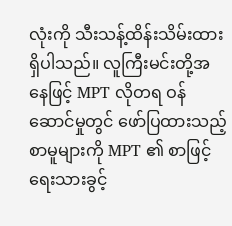လုံးကို သီးသန့်ထိန်းသိမ်းထားရှိပါသည်။ လူကြီးမင်းတို့အနေဖြင့် MPT လိုတရ ဝန်ဆောင်မှုတွင် ဖော်ပြထားသည့် စာမူများကို MPT ၏ စာဖြင့်ရေးသားခွင့်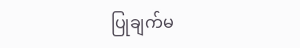ပြုချက်မ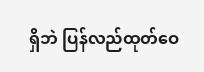ရှိဘဲ ပြန်လည်ထုတ်ဝေ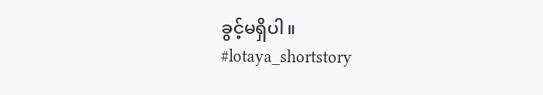ခွင့်မရှိပါ။
#lotaya_shortstory